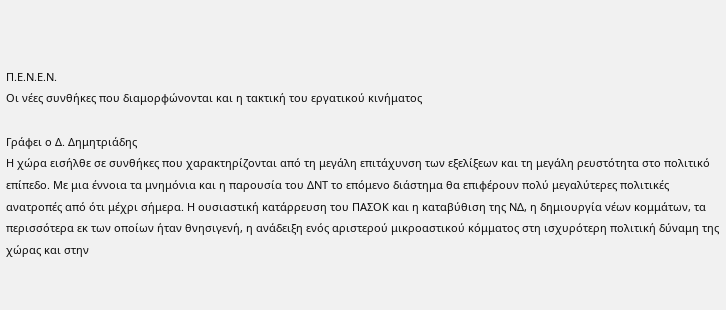Π.Ε.Ν.Ε.Ν.
Οι νέες συνθήκες που διαμορφώνονται και η τακτική του εργατικού κινήματος

Γράφει ο Δ. Δημητριάδης
Η χώρα εισήλθε σε συνθήκες που χαρακτηρίζονται από τη μεγάλη επιτάχυνση των εξελίξεων και τη μεγάλη ρευστότητα στο πολιτικό επίπεδο. Με μια έννοια τα μνημόνια και η παρουσία του ΔΝΤ το επόμενο διάστημα θα επιφέρουν πολύ μεγαλύτερες πολιτικές ανατροπές από ότι μέχρι σήμερα. Η ουσιαστική κατάρρευση του ΠΑΣΟΚ και η καταβύθιση της ΝΔ, η δημιουργία νέων κομμάτων, τα περισσότερα εκ των οποίων ήταν θνησιγενή, η ανάδειξη ενός αριστερού μικροαστικού κόμματος στη ισχυρότερη πολιτική δύναμη της χώρας και στην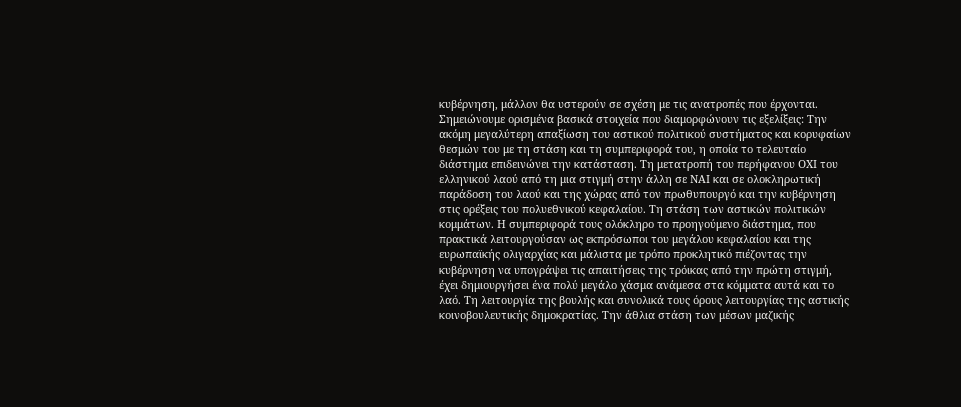κυβέρνηση, μάλλον θα υστερούν σε σχέση με τις ανατροπές που έρχονται.
Σημειώνουμε ορισμένα βασικά στοιχεία που διαμορφώνουν τις εξελίξεις: Την ακόμη μεγαλύτερη απαξίωση του αστικού πολιτικού συστήματος και κορυφαίων θεσμών του με τη στάση και τη συμπεριφορά του, η οποία το τελευταίο διάστημα επιδεινώνει την κατάσταση. Τη μετατροπή του περήφανου ΟΧΙ του ελληνικού λαού από τη μια στιγμή στην άλλη σε ΝΑΙ και σε ολοκληρωτική παράδοση του λαού και της χώρας από τον πρωθυπουργό και την κυβέρνηση στις ορέξεις του πολυεθνικού κεφαλαίου. Τη στάση των αστικών πολιτικών κομμάτων. Η συμπεριφορά τους ολόκληρο το προηγούμενο διάστημα, που πρακτικά λειτουργούσαν ως εκπρόσωποι του μεγάλου κεφαλαίου και της ευρωπαϊκής ολιγαρχίας και μάλιστα με τρόπο προκλητικό πιέζοντας την κυβέρνηση να υπογράψει τις απαιτήσεις της τρόικας από την πρώτη στιγμή, έχει δημιουργήσει ένα πολύ μεγάλο χάσμα ανάμεσα στα κόμματα αυτά και το λαό. Τη λειτουργία της βουλής και συνολικά τους όρους λειτουργίας της αστικής κοινοβουλευτικής δημοκρατίας. Την άθλια στάση των μέσων μαζικής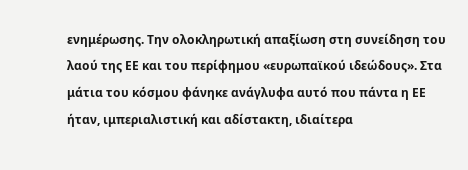ενημέρωσης. Την ολοκληρωτική απαξίωση στη συνείδηση του λαού της ΕΕ και του περίφημου «ευρωπαϊκού ιδεώδους». Στα μάτια του κόσμου φάνηκε ανάγλυφα αυτό που πάντα η ΕΕ ήταν, ιμπεριαλιστική και αδίστακτη, ιδιαίτερα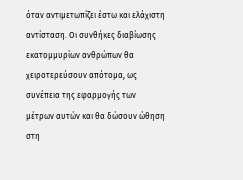όταν αντιμετωπίζει έστω και ελάχιστη αντίσταση. Οι συνθήκες διαβίωσης εκατομμυρίων ανθρώπων θα χειροτερεύσουν απότομα, ως συνέπεια της εφαρμογής των μέτρων αυτών και θα δώσουν ώθηση στη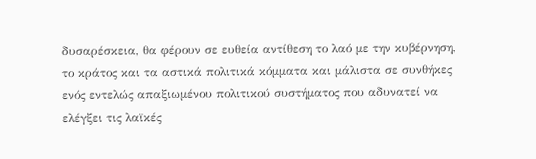δυσαρέσκεια, θα φέρουν σε ευθεία αντίθεση το λαό με την κυβέρνηση, το κράτος και τα αστικά πολιτικά κόμματα και μάλιστα σε συνθήκες ενός εντελώς απαξιωμένου πολιτικού συστήματος που αδυνατεί να ελέγξει τις λαϊκές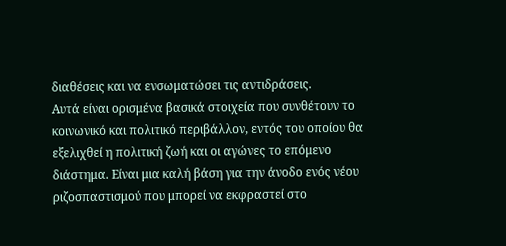διαθέσεις και να ενσωματώσει τις αντιδράσεις.
Αυτά είναι ορισμένα βασικά στοιχεία που συνθέτουν το κοινωνικό και πολιτικό περιβάλλον, εντός του οποίου θα εξελιχθεί η πολιτική ζωή και οι αγώνες το επόμενο διάστημα. Είναι μια καλή βάση για την άνοδο ενός νέου ριζοσπαστισμού που μπορεί να εκφραστεί στο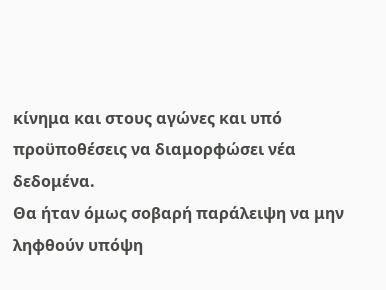κίνημα και στους αγώνες και υπό προϋποθέσεις να διαμορφώσει νέα δεδομένα.
Θα ήταν όμως σοβαρή παράλειψη να μην ληφθούν υπόψη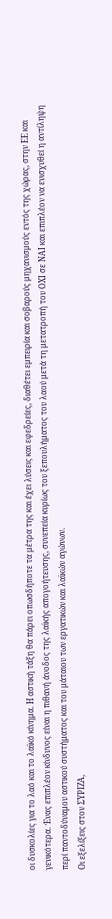οι δυσκολίες για το λαό και το λαϊκό κίνημα. Η αστική τάξη θα πάρει οπωσδήποτε τα μέτρα της και έχει λύσεις και εφεδρείες, διαθέτει εμπειρία και σοβαρούς μηχανισμούς εντός της χώρας, στην ΕΕ και γενικότερα. Ένας επιπλέον κίνδυνος είναι η πιθανή άνοδος της λαϊκής απογοήτευσης, συνεπεία κυρίως του ξεπουλήματος του λαού μετά τη μετατροπή του ΟΧΙ σε ΝΑΙ και επιπλέον να ενισχυθεί η αντίληψη περί παντοδύναμου αστικού συστήματος και του μάταιου των εργατικών και λαϊκών αγώνων.
Οι εξελίξεις στον ΣΥΡΙΖΑ,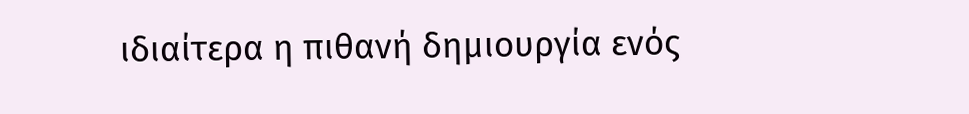ιδιαίτερα η πιθανή δημιουργία ενός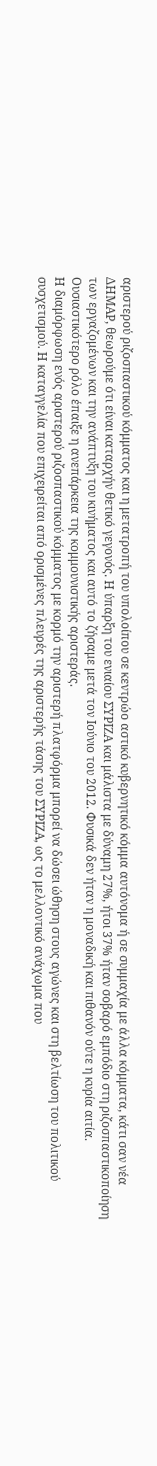αριστερού ριζοσπαστικού κόμματος και η μετατροπή του υπολοίπου σε κεντρώο αστικό κυβερνητικό κόμμα αυτόνομα ή σε συμμαχία με άλλα κόμματα, κάτι σαν νέα ΔΗΜΑΡ, θεωρούμε ότι είναι καταρχήν θετικό γεγονός. Η ύπαρξη του ενιαίου ΣΥΡΙΖΑ και μάλιστα με δύναμη 27%, ήτοι 37% ήταν σοβαρό εμπόδιο στη ριζοσπαστικοποίηση των εργαζομένων και την ανάπτυξη του κινήματος και αυτό το ζήσαμε μετά τον Ιούνιο του 2012. Φυσικά δεν ήταν η μοναδική και πιθανόν ούτε η κυρία αιτία. Ουσιαστικότερο ρόλο έπαιξε η ανεπάρκεια της κομμουνιστικής αριστεράς.
Η διαμόρφωση ενός αριστερού ριζοσπαστικού κόμματος με κορμό την αριστερή πλατφόρμα μπορεί να δώσει ώθηση στους αγώνες και στη βελτίωση του πολιτικού συσχετισμού. Η καταγγελία που επιχειρείται από ορισμένες πλευρές της αριστερής τάσης του ΣΥΡΙΖΑ, ως το μελλοντικό ανάχωμα που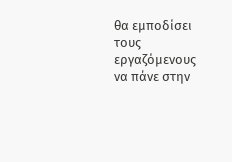θα εμποδίσει τους εργαζόμενους να πάνε στην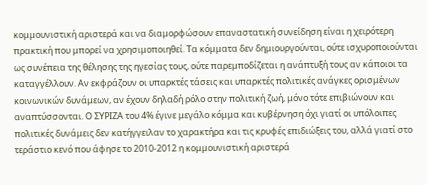κομμουνιστική αριστερά και να διαμορφώσουν επαναστατική συνείδηση είναι η χειρότερη πρακτική που μπορεί να χρησιμοποιηθεί. Τα κόμματα δεν δημιουργούνται, ούτε ισχυροποιούνται ως συνέπεια της θέλησης της ηγεσίας τους, ούτε παρεμποδίζεται η ανάπτυξή τους αν κάποιοι τα καταγγέλλουν. Αν εκφράζουν οι υπαρκτές τάσεις και υπαρκτές πολιτικές ανάγκες ορισμένων κοινωνικών δυνάμεων, αν έχουν δηλαδή ρόλο στην πολιτική ζωή, μόνο τότε επιβιώνουν και αναπτύσσονται. Ο ΣΥΡΙΖΑ του 4% έγινε μεγάλο κόμμα και κυβέρνηση όχι γιατί οι υπόλοιπες πολιτικές δυνάμεις δεν κατήγγειλαν το χαρακτήρα και τις κρυφές επιδιώξεις του, αλλά γιατί στο τεράστιο κενό που άφησε το 2010-2012 η κομμουνιστική αριστερά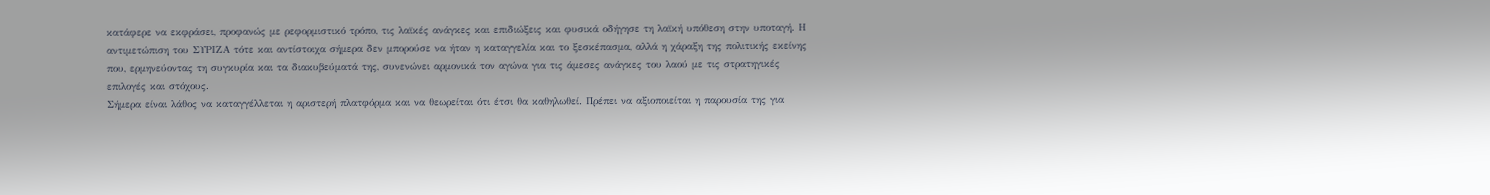κατάφερε να εκφράσει, προφανώς με ρεφορμιστικό τρόπο, τις λαϊκές ανάγκες και επιδιώξεις και φυσικά οδήγησε τη λαϊκή υπόθεση στην υποταγή. Η αντιμετώπιση του ΣΥΡΙΖΑ τότε και αντίστοιχα σήμερα δεν μπορούσε να ήταν η καταγγελία και το ξεσκέπασμα, αλλά η χάραξη της πολιτικής εκείνης που, ερμηνεύοντας τη συγκυρία και τα διακυβεύματά της, συνενώνει αρμονικά τον αγώνα για τις άμεσες ανάγκες του λαού με τις στρατηγικές επιλογές και στόχους.
Σήμερα είναι λάθος να καταγγέλλεται η αριστερή πλατφόρμα και να θεωρείται ότι έτσι θα καθηλωθεί. Πρέπει να αξιοποιείται η παρουσία της για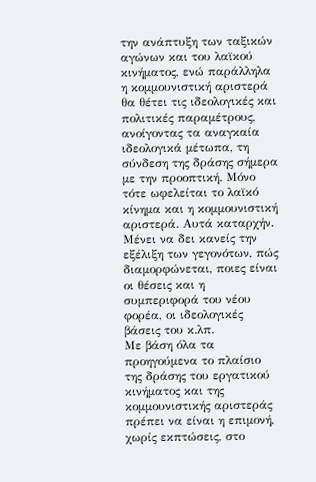την ανάπτυξη των ταξικών αγώνων και του λαϊκού κινήματος, ενώ παράλληλα η κομμουνιστική αριστερά θα θέτει τις ιδεολογικές και πολιτικές παραμέτρους, ανοίγοντας τα αναγκαία ιδεολογικά μέτωπα, τη σύνδεση της δράσης σήμερα με την προοπτική. Μόνο τότε ωφελείται το λαϊκό κίνημα και η κομμουνιστική αριστερά. Αυτά καταρχήν. Μένει να δει κανείς την εξέλιξη των γεγονότων, πώς διαμορφώνεται, ποιες είναι οι θέσεις και η συμπεριφορά του νέου φορέα, οι ιδεολογικές βάσεις του κ.λπ.
Με βάση όλα τα προηγούμενα το πλαίσιο της δράσης του εργατικού κινήματος και της κομμουνιστικής αριστεράς πρέπει να είναι η επιμονή, χωρίς εκπτώσεις, στο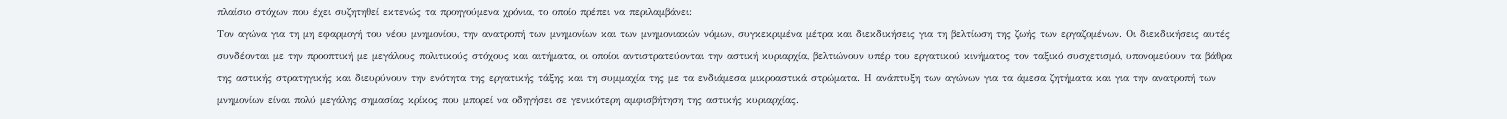πλαίσιο στόχων που έχει συζητηθεί εκτενώς τα προηγούμενα χρόνια, το οποίο πρέπει να περιλαμβάνει:
Τον αγώνα για τη μη εφαρμογή του νέου μνημονίου, την ανατροπή των μνημονίων και των μνημονιακών νόμων, συγκεκριμένα μέτρα και διεκδικήσεις για τη βελτίωση της ζωής των εργαζομένων. Οι διεκδικήσεις αυτές συνδέονται με την προοπτική με μεγάλους πολιτικούς στόχους και αιτήματα, οι οποίοι αντιστρατεύονται την αστική κυριαρχία, βελτιώνουν υπέρ του εργατικού κινήματος τον ταξικό συσχετισμό, υπονομεύουν τα βάθρα της αστικής στρατηγικής και διευρύνουν την ενότητα της εργατικής τάξης και τη συμμαχία της με τα ενδιάμεσα μικροαστικά στρώματα. Η ανάπτυξη των αγώνων για τα άμεσα ζητήματα και για την ανατροπή των μνημονίων είναι πολύ μεγάλης σημασίας κρίκος που μπορεί να οδηγήσει σε γενικότερη αμφισβήτηση της αστικής κυριαρχίας.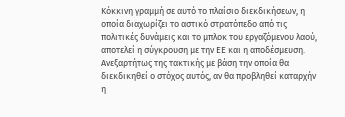Κόκκινη γραμμή σε αυτό το πλαίσιο διεκδικήσεων, η οποία διαχωρίζει το αστικό στρατόπεδο από τις πολιτικές δυνάμεις και το μπλοκ του εργαζόμενου λαού, αποτελεί η σύγκρουση με την ΕΕ και η αποδέσμευση. Ανεξαρτήτως της τακτικής με βάση την οποία θα διεκδικηθεί ο στόχος αυτός, αν θα προβληθεί καταρχήν η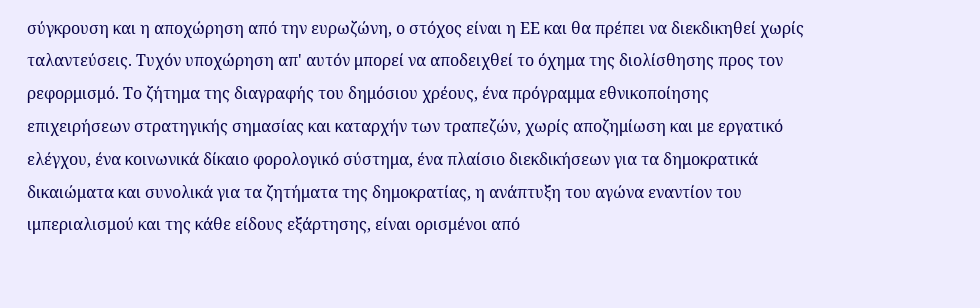σύγκρουση και η αποχώρηση από την ευρωζώνη, ο στόχος είναι η ΕΕ και θα πρέπει να διεκδικηθεί χωρίς ταλαντεύσεις. Τυχόν υποχώρηση απ' αυτόν μπορεί να αποδειχθεί το όχημα της διολίσθησης προς τον ρεφορμισμό. Το ζήτημα της διαγραφής του δημόσιου χρέους, ένα πρόγραμμα εθνικοποίησης επιχειρήσεων στρατηγικής σημασίας και καταρχήν των τραπεζών, χωρίς αποζημίωση και με εργατικό ελέγχου, ένα κοινωνικά δίκαιο φορολογικό σύστημα, ένα πλαίσιο διεκδικήσεων για τα δημοκρατικά δικαιώματα και συνολικά για τα ζητήματα της δημοκρατίας, η ανάπτυξη του αγώνα εναντίον του ιμπεριαλισμού και της κάθε είδους εξάρτησης, είναι ορισμένοι από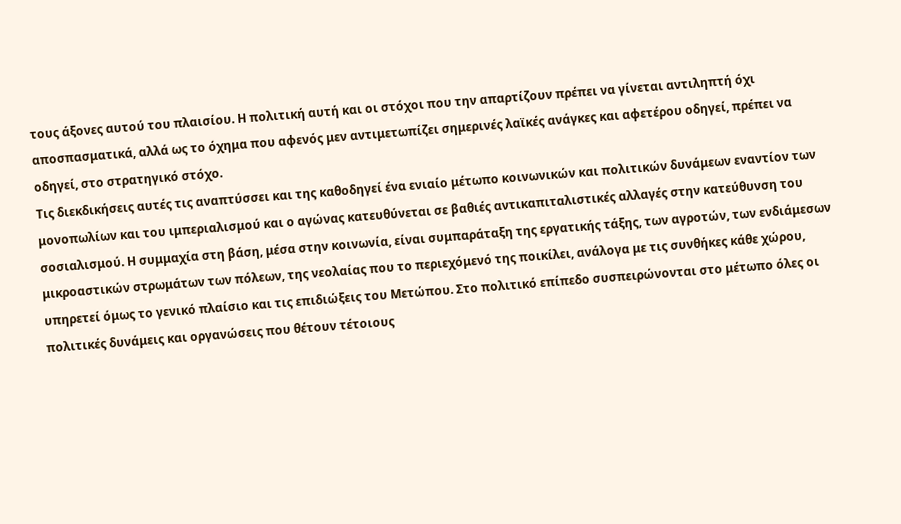τους άξονες αυτού του πλαισίου. Η πολιτική αυτή και οι στόχοι που την απαρτίζουν πρέπει να γίνεται αντιληπτή όχι αποσπασματικά, αλλά ως το όχημα που αφενός μεν αντιμετωπίζει σημερινές λαϊκές ανάγκες και αφετέρου οδηγεί, πρέπει να οδηγεί, στο στρατηγικό στόχο.
Τις διεκδικήσεις αυτές τις αναπτύσσει και της καθοδηγεί ένα ενιαίο μέτωπο κοινωνικών και πολιτικών δυνάμεων εναντίον των μονοπωλίων και του ιμπεριαλισμού και ο αγώνας κατευθύνεται σε βαθιές αντικαπιταλιστικές αλλαγές στην κατεύθυνση του σοσιαλισμού. Η συμμαχία στη βάση, μέσα στην κοινωνία, είναι συμπαράταξη της εργατικής τάξης, των αγροτών, των ενδιάμεσων μικροαστικών στρωμάτων των πόλεων, της νεολαίας που το περιεχόμενό της ποικίλει, ανάλογα με τις συνθήκες κάθε χώρου, υπηρετεί όμως το γενικό πλαίσιο και τις επιδιώξεις του Μετώπου. Στο πολιτικό επίπεδο συσπειρώνονται στο μέτωπο όλες οι πολιτικές δυνάμεις και οργανώσεις που θέτουν τέτοιους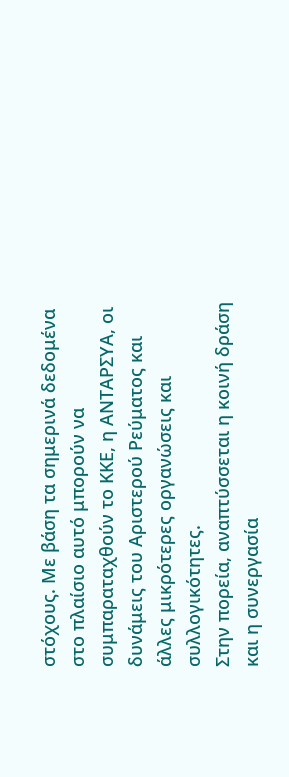στόχους. Με βάση τα σημερινά δεδομένα στο πλαίσιο αυτό μπορούν να συμπαραταχθούν το ΚΚΕ, η ΑΝΤΑΡΣΥΑ, οι δυνάμεις του Αριστερού Ρεύματος και άλλες μικρότερες οργανώσεις και συλλογικότητες.
Στην πορεία, αναπτύσσεται η κοινή δράση και η συνεργασία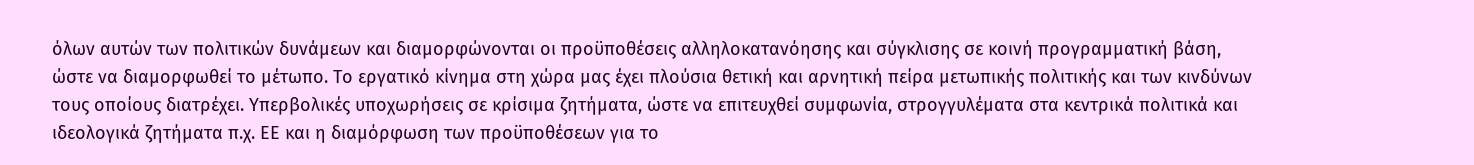όλων αυτών των πολιτικών δυνάμεων και διαμορφώνονται οι προϋποθέσεις αλληλοκατανόησης και σύγκλισης σε κοινή προγραμματική βάση, ώστε να διαμορφωθεί το μέτωπο. Το εργατικό κίνημα στη χώρα μας έχει πλούσια θετική και αρνητική πείρα μετωπικής πολιτικής και των κινδύνων τους οποίους διατρέχει. Υπερβολικές υποχωρήσεις σε κρίσιμα ζητήματα, ώστε να επιτευχθεί συμφωνία, στρογγυλέματα στα κεντρικά πολιτικά και ιδεολογικά ζητήματα π.χ. ΕΕ και η διαμόρφωση των προϋποθέσεων για το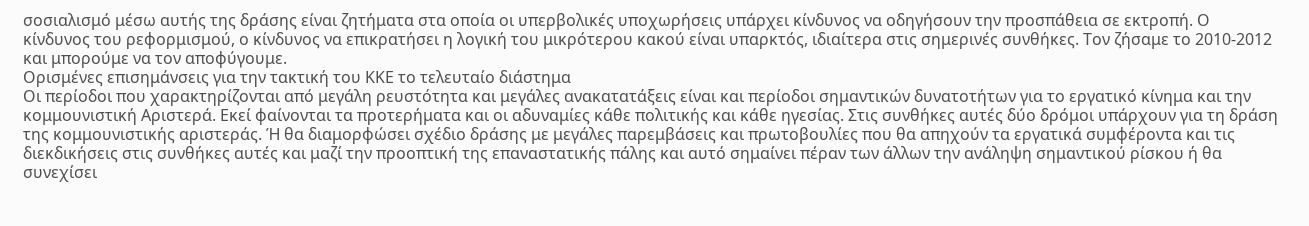σοσιαλισμό μέσω αυτής της δράσης είναι ζητήματα στα οποία οι υπερβολικές υποχωρήσεις υπάρχει κίνδυνος να οδηγήσουν την προσπάθεια σε εκτροπή. Ο κίνδυνος του ρεφορμισμού, ο κίνδυνος να επικρατήσει η λογική του μικρότερου κακού είναι υπαρκτός, ιδιαίτερα στις σημερινές συνθήκες. Τον ζήσαμε το 2010-2012 και μπορούμε να τον αποφύγουμε.
Ορισμένες επισημάνσεις για την τακτική του ΚΚΕ το τελευταίο διάστημα
Οι περίοδοι που χαρακτηρίζονται από μεγάλη ρευστότητα και μεγάλες ανακατατάξεις είναι και περίοδοι σημαντικών δυνατοτήτων για το εργατικό κίνημα και την κομμουνιστική Αριστερά. Εκεί φαίνονται τα προτερήματα και οι αδυναμίες κάθε πολιτικής και κάθε ηγεσίας. Στις συνθήκες αυτές δύο δρόμοι υπάρχουν για τη δράση της κομμουνιστικής αριστεράς. Ή θα διαμορφώσει σχέδιο δράσης με μεγάλες παρεμβάσεις και πρωτοβουλίες που θα απηχούν τα εργατικά συμφέροντα και τις διεκδικήσεις στις συνθήκες αυτές και μαζί την προοπτική της επαναστατικής πάλης και αυτό σημαίνει πέραν των άλλων την ανάληψη σημαντικού ρίσκου ή θα συνεχίσει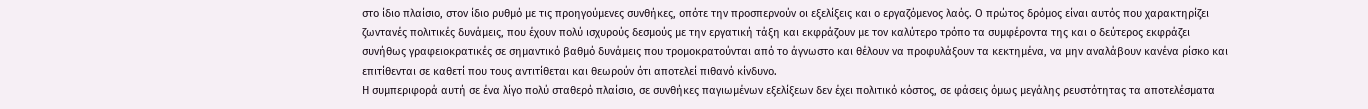στο ίδιο πλαίσιο, στον ίδιο ρυθμό με τις προηγούμενες συνθήκες, οπότε την προσπερνούν οι εξελίξεις και ο εργαζόμενος λαός. Ο πρώτος δρόμος είναι αυτός που χαρακτηρίζει ζωντανές πολιτικές δυνάμεις, που έχουν πολύ ισχυρούς δεσμούς με την εργατική τάξη και εκφράζουν με τον καλύτερο τρόπο τα συμφέροντα της και ο δεύτερος εκφράζει συνήθως γραφειοκρατικές σε σημαντικό βαθμό δυνάμεις που τρομοκρατούνται από το άγνωστο και θέλουν να προφυλάξουν τα κεκτημένα, να μην αναλάβουν κανένα ρίσκο και επιτίθενται σε καθετί που τους αντιτίθεται και θεωρούν ότι αποτελεί πιθανό κίνδυνο.
Η συμπεριφορά αυτή σε ένα λίγο πολύ σταθερό πλαίσιο, σε συνθήκες παγιωμένων εξελίξεων δεν έχει πολιτικό κόστος, σε φάσεις όμως μεγάλης ρευστότητας τα αποτελέσματα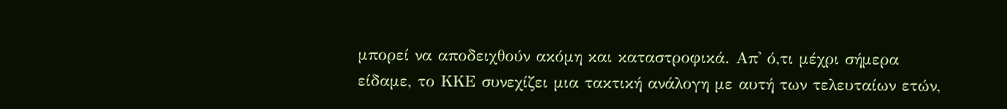μπορεί να αποδειχθούν ακόμη και καταστροφικά. Απ' ό,τι μέχρι σήμερα είδαμε, το ΚΚΕ συνεχίζει μια τακτική ανάλογη με αυτή των τελευταίων ετών,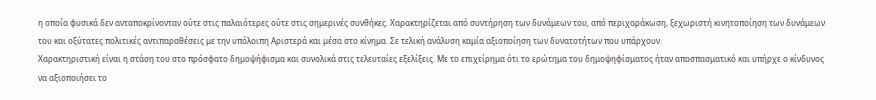η οποία φυσικά δεν ανταποκρίνονταν ούτε στις παλαιότερες ούτε στις σημερινές συνθήκες. Χαρακτηρίζεται από συντήρηση των δυνάμεων του, από περιχαράκωση, ξεχωριστή κινητοποίηση των δυνάμεων του και οξύτατες πολιτικές αντιπαραθέσεις με την υπόλοιπη Αριστερά και μέσα στο κίνημα. Σε τελική ανάλυση καμία αξιοποίηση των δυνατοτήτων που υπάρχουν.
Χαρακτηριστική είναι η στάση του στο πρόσφατο δημοψήφισμα και συνολικά στις τελευταίες εξελίξεις. Με το επιχείρημα ότι το ερώτημα του δημοψηφίσματος ήταν αποσπασματικό και υπήρχε ο κίνδυνος να αξιοποιήσει το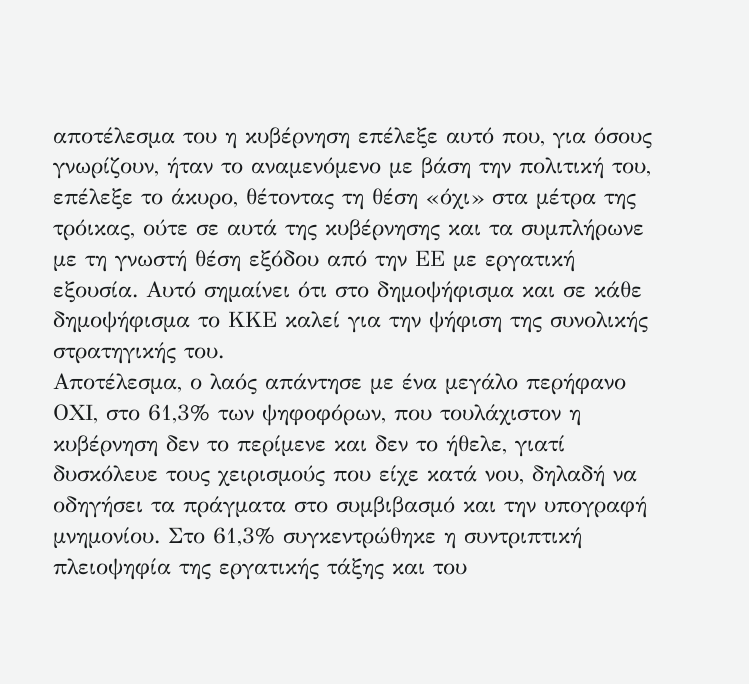αποτέλεσμα του η κυβέρνηση επέλεξε αυτό που, για όσους γνωρίζουν, ήταν το αναμενόμενο με βάση την πολιτική του, επέλεξε το άκυρο, θέτοντας τη θέση «όχι» στα μέτρα της τρόικας, ούτε σε αυτά της κυβέρνησης και τα συμπλήρωνε με τη γνωστή θέση εξόδου από την ΕΕ με εργατική εξουσία. Αυτό σημαίνει ότι στο δημοψήφισμα και σε κάθε δημοψήφισμα το ΚΚΕ καλεί για την ψήφιση της συνολικής στρατηγικής του.
Αποτέλεσμα, ο λαός απάντησε με ένα μεγάλο περήφανο ΟΧΙ, στο 61,3% των ψηφοφόρων, που τουλάχιστον η κυβέρνηση δεν το περίμενε και δεν το ήθελε, γιατί δυσκόλευε τους χειρισμούς που είχε κατά νου, δηλαδή να οδηγήσει τα πράγματα στο συμβιβασμό και την υπογραφή μνημονίου. Στο 61,3% συγκεντρώθηκε η συντριπτική πλειοψηφία της εργατικής τάξης και του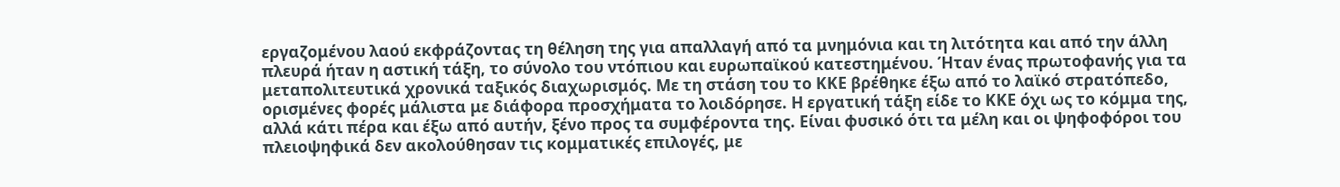εργαζομένου λαού εκφράζοντας τη θέληση της για απαλλαγή από τα μνημόνια και τη λιτότητα και από την άλλη πλευρά ήταν η αστική τάξη, το σύνολο του ντόπιου και ευρωπαϊκού κατεστημένου. Ήταν ένας πρωτοφανής για τα μεταπολιτευτικά χρονικά ταξικός διαχωρισμός. Με τη στάση του το ΚΚΕ βρέθηκε έξω από το λαϊκό στρατόπεδο, ορισμένες φορές μάλιστα με διάφορα προσχήματα το λοιδόρησε. Η εργατική τάξη είδε το ΚΚΕ όχι ως το κόμμα της, αλλά κάτι πέρα και έξω από αυτήν, ξένο προς τα συμφέροντα της. Είναι φυσικό ότι τα μέλη και οι ψηφοφόροι του πλειοψηφικά δεν ακολούθησαν τις κομματικές επιλογές, με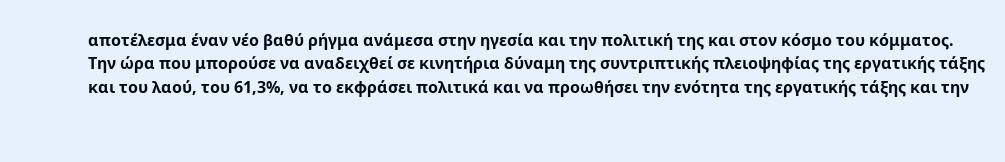αποτέλεσμα έναν νέο βαθύ ρήγμα ανάμεσα στην ηγεσία και την πολιτική της και στον κόσμο του κόμματος.
Την ώρα που μπορούσε να αναδειχθεί σε κινητήρια δύναμη της συντριπτικής πλειοψηφίας της εργατικής τάξης και του λαού, του 61,3%, να το εκφράσει πολιτικά και να προωθήσει την ενότητα της εργατικής τάξης και την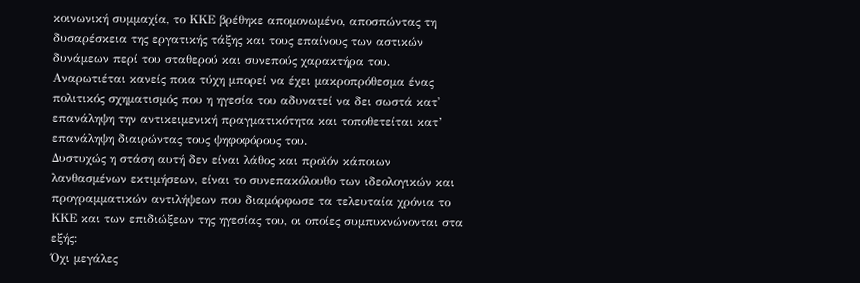κοινωνική συμμαχία, το ΚΚΕ βρέθηκε απομονωμένο, αποσπώντας τη δυσαρέσκεια της εργατικής τάξης και τους επαίνους των αστικών δυνάμεων περί του σταθερού και συνεπούς χαρακτήρα του. Αναρωτιέται κανείς ποια τύχη μπορεί να έχει μακροπρόθεσμα ένας πολιτικός σχηματισμός που η ηγεσία του αδυνατεί να δει σωστά κατ' επανάληψη την αντικειμενική πραγματικότητα και τοποθετείται κατ’ επανάληψη διαιρώντας τους ψηφοφόρους του.
Δυστυχώς η στάση αυτή δεν είναι λάθος και προϊόν κάποιων λανθασμένων εκτιμήσεων, είναι το συνεπακόλουθο των ιδεολογικών και προγραμματικών αντιλήψεων που διαμόρφωσε τα τελευταία χρόνια το ΚΚΕ και των επιδιώξεων της ηγεσίας του, οι οποίες συμπυκνώνονται στα εξής:
Όχι μεγάλες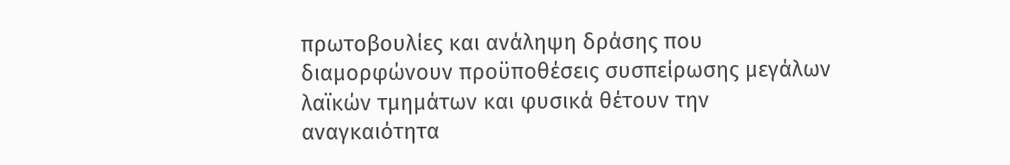πρωτοβουλίες και ανάληψη δράσης που διαμορφώνουν προϋποθέσεις συσπείρωσης μεγάλων λαϊκών τμημάτων και φυσικά θέτουν την αναγκαιότητα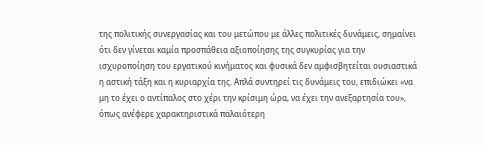της πολιτικής συνεργασίας και του μετώπου με άλλες πολιτικές δυνάμεις, σημαίνει ότι δεν γίνεται καμία προσπάθεια αξιοποίησης της συγκυρίας για την ισχυροποίηση του εργατικού κινήματος και φυσικά δεν αμφισβητείται ουσιαστικά η αστική τάξη και η κυριαρχία της. Απλά συντηρεί τις δυνάμεις του, επιδιώκει «να μη το έχει ο αντίπαλος στο χέρι την κρίσιμη ώρα, να έχει την ανεξαρτησία του», όπως ανέφερε χαρακτηριστικά παλαιότερη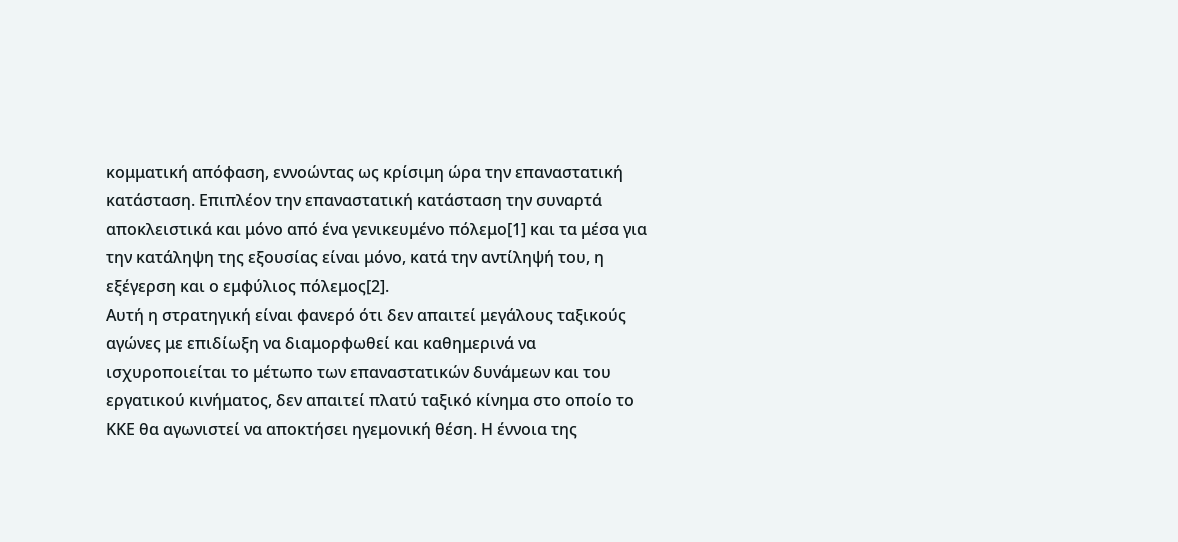κομματική απόφαση, εννοώντας ως κρίσιμη ώρα την επαναστατική κατάσταση. Επιπλέον την επαναστατική κατάσταση την συναρτά αποκλειστικά και μόνο από ένα γενικευμένο πόλεμο[1] και τα μέσα για την κατάληψη της εξουσίας είναι μόνο, κατά την αντίληψή του, η εξέγερση και ο εμφύλιος πόλεμος[2].
Αυτή η στρατηγική είναι φανερό ότι δεν απαιτεί μεγάλους ταξικούς αγώνες με επιδίωξη να διαμορφωθεί και καθημερινά να ισχυροποιείται το μέτωπο των επαναστατικών δυνάμεων και του εργατικού κινήματος, δεν απαιτεί πλατύ ταξικό κίνημα στο οποίο το ΚΚΕ θα αγωνιστεί να αποκτήσει ηγεμονική θέση. Η έννοια της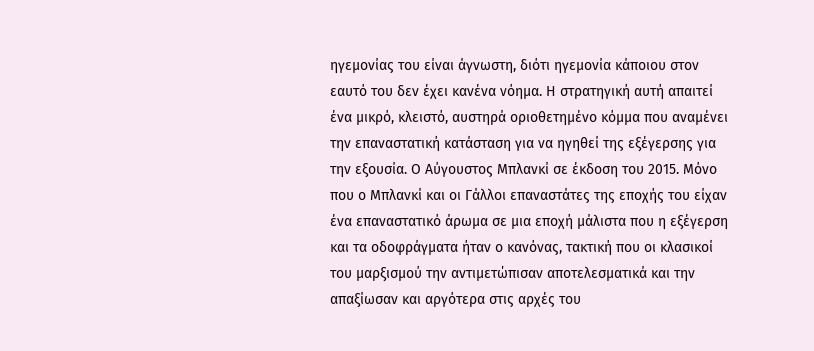ηγεμονίας του είναι άγνωστη, διότι ηγεμονία κάποιου στον εαυτό του δεν έχει κανένα νόημα. Η στρατηγική αυτή απαιτεί ένα μικρό, κλειστό, αυστηρά οριοθετημένο κόμμα που αναμένει την επαναστατική κατάσταση για να ηγηθεί της εξέγερσης για την εξουσία. Ο Αύγουστος Μπλανκί σε έκδοση του 2015. Μόνο που ο Μπλανκί και οι Γάλλοι επαναστάτες της εποχής του είχαν ένα επαναστατικό άρωμα σε μια εποχή μάλιστα που η εξέγερση και τα οδοφράγματα ήταν ο κανόνας, τακτική που οι κλασικοί του μαρξισμού την αντιμετώπισαν αποτελεσματικά και την απαξίωσαν και αργότερα στις αρχές του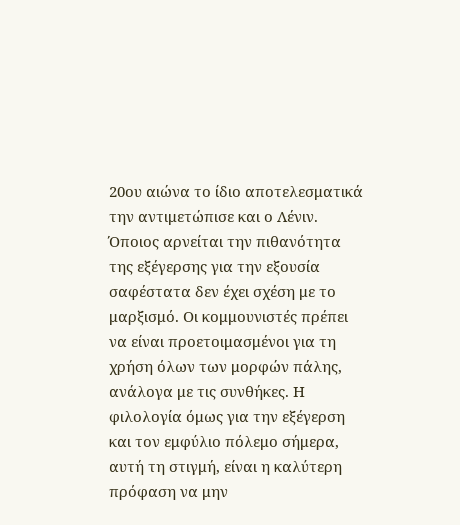20ου αιώνα το ίδιο αποτελεσματικά την αντιμετώπισε και ο Λένιν.
Όποιος αρνείται την πιθανότητα της εξέγερσης για την εξουσία σαφέστατα δεν έχει σχέση με το μαρξισμό. Οι κομμουνιστές πρέπει να είναι προετοιμασμένοι για τη χρήση όλων των μορφών πάλης, ανάλογα με τις συνθήκες. Η φιλολογία όμως για την εξέγερση και τον εμφύλιο πόλεμο σήμερα, αυτή τη στιγμή, είναι η καλύτερη πρόφαση να μην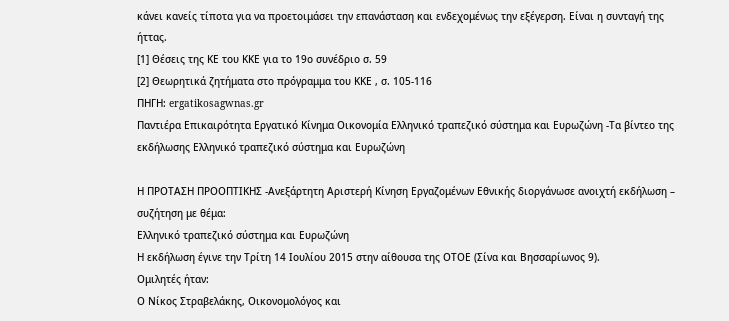κάνει κανείς τίποτα για να προετοιμάσει την επανάσταση και ενδεχομένως την εξέγερση. Είναι η συνταγή της ήττας.
[1] Θέσεις της ΚΕ του ΚΚΕ για το 19ο συνέδριο σ. 59
[2] Θεωρητικά ζητήματα στο πρόγραμμα του ΚΚΕ , σ. 105-116
ΠΗΓΗ: ergatikosagwnas.gr
Παντιέρα Επικαιρότητα Εργατικό Κίνημα Οικονομία Ελληνικό τραπεζικό σύστημα και Ευρωζώνη -Τα βίντεο της εκδήλωσης Ελληνικό τραπεζικό σύστημα και Ευρωζώνη

Η ΠΡΟΤΑΣΗ ΠΡΟΟΠΤΙΚΗΣ -Ανεξάρτητη Αριστερή Κίνηση Εργαζομένων Εθνικής διοργάνωσε ανοιχτή εκδήλωση – συζήτηση με θέμα:
Ελληνικό τραπεζικό σύστημα και Ευρωζώνη
Η εκδήλωση έγινε την Τρίτη 14 Ιουλίου 2015 στην αίθουσα της ΟΤΟΕ (Σίνα και Βησσαρίωνος 9).
Ομιλητές ήταν:
Ο Νίκος Στραβελάκης, Οικονομολόγος και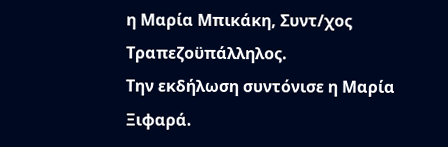η Μαρία Μπικάκη, Συντ/χος Τραπεζοϋπάλληλος.
Την εκδήλωση συντόνισε η Μαρία Ξιφαρά.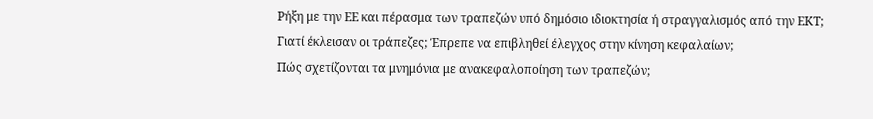Ρήξη με την ΕΕ και πέρασμα των τραπεζών υπό δημόσιο ιδιοκτησία ή στραγγαλισμός από την ΕΚΤ;
Γιατί έκλεισαν οι τράπεζες; Έπρεπε να επιβληθεί έλεγχος στην κίνηση κεφαλαίων;
Πώς σχετίζονται τα μνημόνια με ανακεφαλοποίηση των τραπεζών;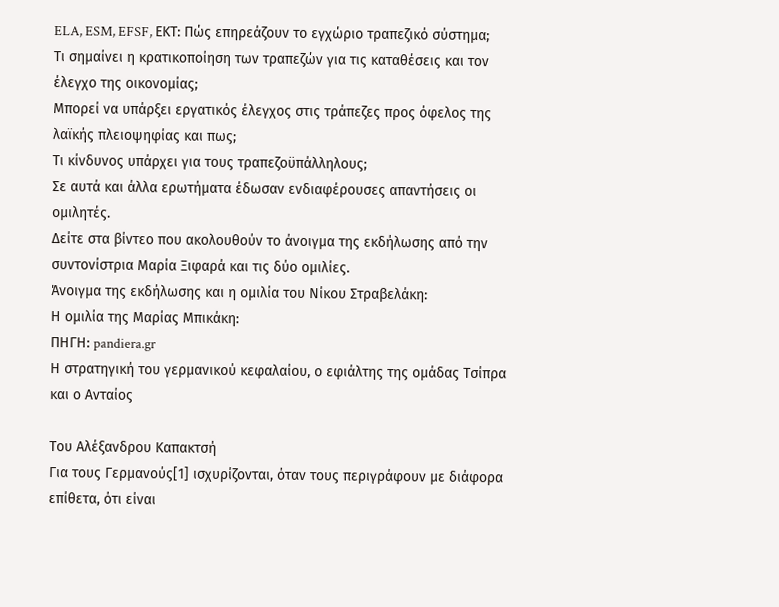ELA, ESM, EFSF, ΕΚΤ: Πώς επηρεάζουν το εγχώριο τραπεζικό σύστημα;
Τι σημαίνει η κρατικοποίηση των τραπεζών για τις καταθέσεις και τον έλεγχο της οικονομίας;
Μπορεί να υπάρξει εργατικός έλεγχος στις τράπεζες προς όφελος της λαϊκής πλειοψηφίας και πως;
Τι κίνδυνος υπάρχει για τους τραπεζοϋπάλληλους;
Σε αυτά και άλλα ερωτήματα έδωσαν ενδιαφέρουσες απαντήσεις οι ομιλητές.
Δείτε στα βίντεο που ακολουθούν το άνοιγμα της εκδήλωσης από την συντονίστρια Μαρία Ξιφαρά και τις δύο ομιλίες.
Άνοιγμα της εκδήλωσης και η ομιλία του Νίκου Στραβελάκη:
Η ομιλία της Μαρίας Μπικάκη:
ΠΗΓΗ: pandiera.gr
Η στρατηγική του γερμανικού κεφαλαίου, ο εφιάλτης της ομάδας Τσίπρα και ο Ανταίος

Του Αλέξανδρου Καπακτσή
Για τους Γερμανούς[1] ισχυρίζονται, όταν τους περιγράφουν με διάφορα επίθετα, ότι είναι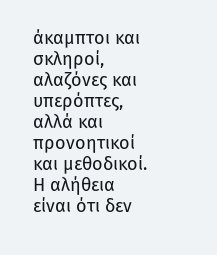άκαμπτοι και σκληροί, αλαζόνες και υπερόπτες, αλλά και προνοητικοί και μεθοδικοί. Η αλήθεια είναι ότι δεν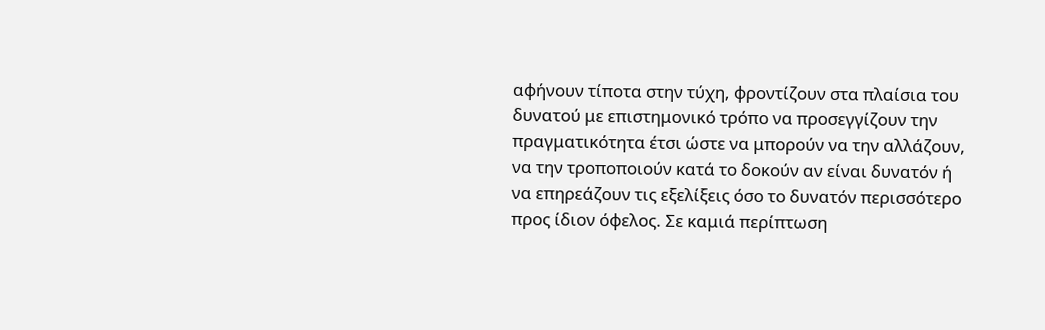αφήνουν τίποτα στην τύχη, φροντίζουν στα πλαίσια του δυνατού με επιστημονικό τρόπο να προσεγγίζουν την πραγματικότητα έτσι ώστε να μπορούν να την αλλάζουν, να την τροποποιούν κατά το δοκούν αν είναι δυνατόν ή να επηρεάζουν τις εξελίξεις όσο το δυνατόν περισσότερο προς ίδιον όφελος. Σε καμιά περίπτωση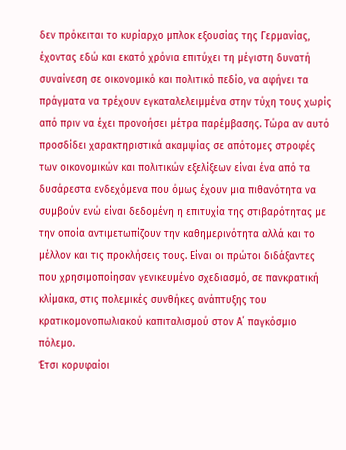δεν πρόκειται το κυρίαρχο μπλοκ εξουσίας της Γερμανίας, έχοντας εδώ και εκατό χρόνια επιτύχει τη μέγιστη δυνατή συναίνεση σε οικονομικό και πολιτικό πεδίο, να αφήνει τα πράγματα να τρέχουν εγκαταλελειμμένα στην τύχη τους χωρίς από πριν να έχει προνοήσει μέτρα παρέμβασης. Τώρα αν αυτό προσδίδει χαρακτηριστικά ακαμψίας σε απότομες στροφές των οικονομικών και πολιτικών εξελίξεων είναι ένα από τα δυσάρεστα ενδεχόμενα που όμως έχουν μια πιθανότητα να συμβούν ενώ είναι δεδομένη η επιτυχία της στιβαρότητας με την οποία αντιμετωπίζουν την καθημερινότητα αλλά και το μέλλον και τις προκλήσεις τους. Είναι οι πρώτοι διδάξαντες που χρησιμοποίησαν γενικευμένο σχεδιασμό, σε πανκρατική κλίμακα, στις πολεμικές συνθήκες ανάπτυξης του κρατικομονοπωλιακού καπιταλισμού στον Α΄ παγκόσμιο πόλεμο.
Έτσι κορυφαίοι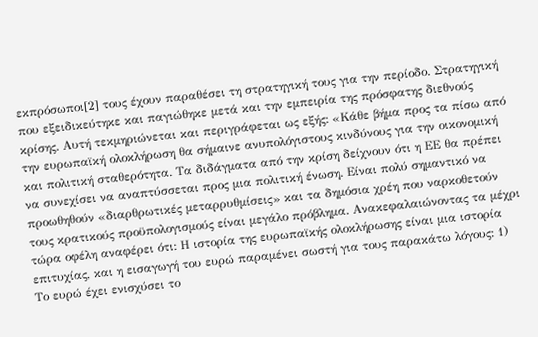εκπρόσωποι[2] τους έχουν παραθέσει τη στρατηγική τους για την περίοδο. Στρατηγική που εξειδικεύτηκε και παγιώθηκε μετά και την εμπειρία της πρόσφατης διεθνούς κρίσης. Αυτή τεκμηριώνεται και περιγράφεται ως εξής: «Κάθε βήμα προς τα πίσω από την ευρωπαϊκή ολοκλήρωση θα σήμαινε ανυπολόγιστους κινδύνους για την οικονομική και πολιτική σταθερότητα. Τα διδάγματα από την κρίση δείχνουν ότι η ΕΕ θα πρέπει να συνεχίσει να αναπτύσσεται προς μια πολιτική ένωση. Είναι πολύ σημαντικό να προωθηθούν «διαρθρωτικές μεταρρυθμίσεις» και τα δημόσια χρέη που ναρκοθετούν τους κρατικούς προϋπολογισμούς είναι μεγάλο πρόβλημα. Ανακεφαλαιώνοντας τα μέχρι τώρα οφέλη αναφέρει ότι: Η ιστορία της ευρωπαϊκής ολοκλήρωσης είναι μια ιστορία επιτυχίας, και η εισαγωγή του ευρώ παραμένει σωστή για τους παρακάτω λόγους: 1) Το ευρώ έχει ενισχύσει το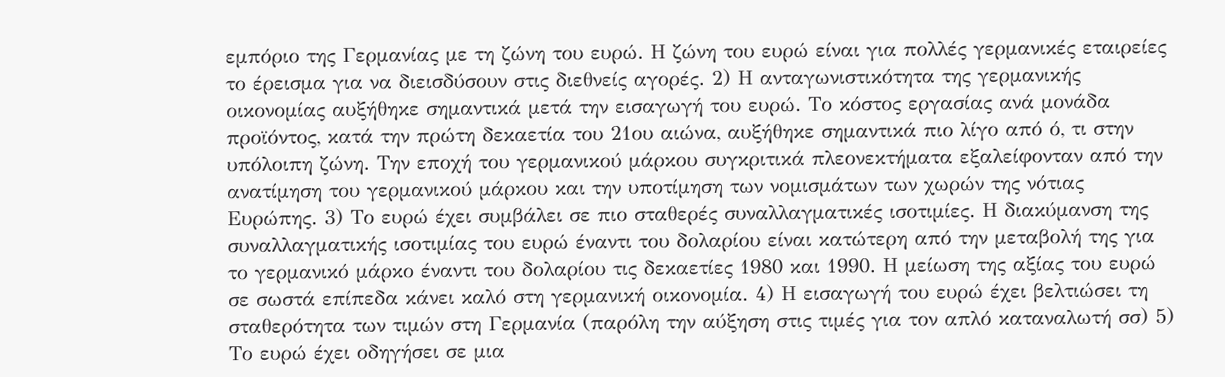εμπόριο της Γερμανίας με τη ζώνη του ευρώ. Η ζώνη του ευρώ είναι για πολλές γερμανικές εταιρείες το έρεισμα για να διεισδύσουν στις διεθνείς αγορές. 2) Η ανταγωνιστικότητα της γερμανικής οικονομίας αυξήθηκε σημαντικά μετά την εισαγωγή του ευρώ. Το κόστος εργασίας ανά μονάδα προϊόντος, κατά την πρώτη δεκαετία του 21ου αιώνα, αυξήθηκε σημαντικά πιο λίγο από ό, τι στην υπόλοιπη ζώνη. Την εποχή του γερμανικού μάρκου συγκριτικά πλεονεκτήματα εξαλείφονταν από την ανατίμηση του γερμανικού μάρκου και την υποτίμηση των νομισμάτων των χωρών της νότιας Ευρώπης. 3) Το ευρώ έχει συμβάλει σε πιο σταθερές συναλλαγματικές ισοτιμίες. Η διακύμανση της συναλλαγματικής ισοτιμίας του ευρώ έναντι του δολαρίου είναι κατώτερη από την μεταβολή της για το γερμανικό μάρκο έναντι του δολαρίου τις δεκαετίες 1980 και 1990. Η μείωση της αξίας του ευρώ σε σωστά επίπεδα κάνει καλό στη γερμανική οικονομία. 4) Η εισαγωγή του ευρώ έχει βελτιώσει τη σταθερότητα των τιμών στη Γερμανία (παρόλη την αύξηση στις τιμές για τον απλό καταναλωτή σσ) 5) Το ευρώ έχει οδηγήσει σε μια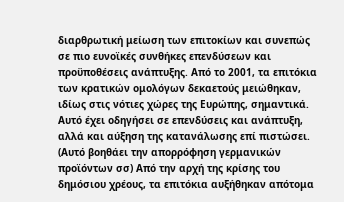διαρθρωτική μείωση των επιτοκίων και συνεπώς σε πιο ευνοϊκές συνθήκες επενδύσεων και προϋποθέσεις ανάπτυξης. Από το 2001, τα επιτόκια των κρατικών ομολόγων δεκαετούς μειώθηκαν, ιδίως στις νότιες χώρες της Ευρώπης, σημαντικά. Αυτό έχει οδηγήσει σε επενδύσεις και ανάπτυξη, αλλά και αύξηση της κατανάλωσης επί πιστώσει. (Αυτό βοηθάει την απορρόφηση γερμανικών προϊόντων σσ) Από την αρχή της κρίσης του δημόσιου χρέους, τα επιτόκια αυξήθηκαν απότομα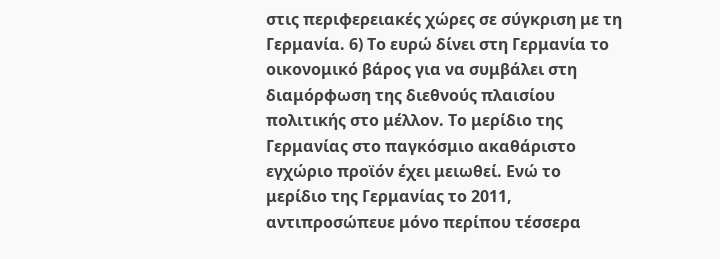στις περιφερειακές χώρες σε σύγκριση με τη Γερμανία. 6) Το ευρώ δίνει στη Γερμανία το οικονομικό βάρος για να συμβάλει στη διαμόρφωση της διεθνούς πλαισίου πολιτικής στο μέλλον. Το μερίδιο της Γερμανίας στο παγκόσμιο ακαθάριστο εγχώριο προϊόν έχει μειωθεί. Ενώ το μερίδιο της Γερμανίας το 2011, αντιπροσώπευε μόνο περίπου τέσσερα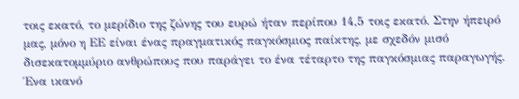τοις εκατό, το μερίδιο της ζώνης του ευρώ ήταν περίπου 14,5 τοις εκατό. Στην ήπειρό μας, μόνο η ΕΕ είναι ένας πραγματικός παγκόσμιος παίκτης, με σχεδόν μισό δισεκατομμύριο ανθρώπους που παράγει το ένα τέταρτο της παγκόσμιας παραγωγής. Ένα ικανό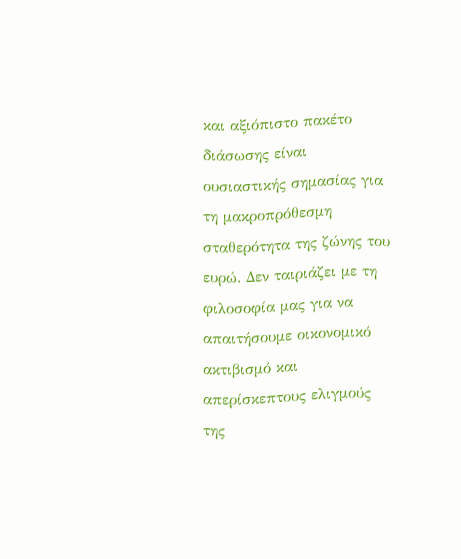και αξιόπιστο πακέτο διάσωσης είναι ουσιαστικής σημασίας για τη μακροπρόθεσμη σταθερότητα της ζώνης του ευρώ. Δεν ταιριάζει με τη φιλοσοφία μας για να απαιτήσουμε οικονομικό ακτιβισμό και απερίσκεπτους ελιγμούς της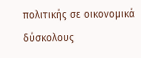πολιτικής σε οικονομικά δύσκολους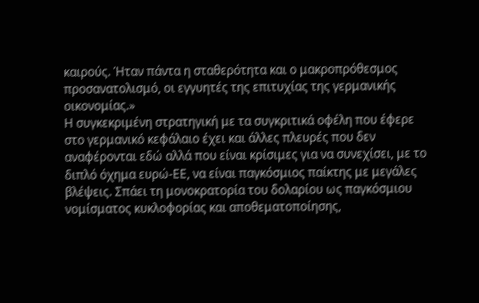καιρούς. Ήταν πάντα η σταθερότητα και ο μακροπρόθεσμος προσανατολισμό, οι εγγυητές της επιτυχίας της γερμανικής οικονομίας.»
Η συγκεκριμένη στρατηγική με τα συγκριτικά οφέλη που έφερε στο γερμανικό κεφάλαιο έχει και άλλες πλευρές που δεν αναφέρονται εδώ αλλά που είναι κρίσιμες για να συνεχίσει, με το διπλό όχημα ευρώ-ΕΕ, να είναι παγκόσμιος παίκτης με μεγάλες βλέψεις. Σπάει τη μονοκρατορία του δολαρίου ως παγκόσμιου νομίσματος κυκλοφορίας και αποθεματοποίησης,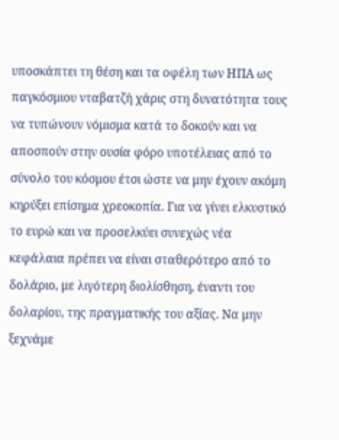υποσκάπτει τη θέση και τα οφέλη των ΗΠΑ ως παγκόσμιου νταβατζή χάρις στη δυνατότητα τους να τυπώνουν νόμισμα κατά το δοκούν και να αποσπούν στην ουσία φόρο υποτέλειας από το σύνολο του κόσμου έτσι ώστε να μην έχουν ακόμη κηρύξει επίσημα χρεοκοπία. Για να γίνει ελκυστικό το ευρώ και να προσελκύει συνεχώς νέα κεφάλαια πρέπει να είναι σταθερότερο από το δολάριο, με λιγότερη διολίσθηση, έναντι του δολαρίου, της πραγματικής του αξίας. Να μην ξεχνάμε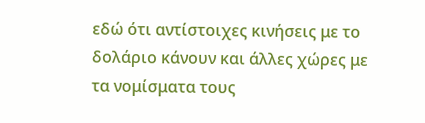εδώ ότι αντίστοιχες κινήσεις με το δολάριο κάνουν και άλλες χώρες με τα νομίσματα τους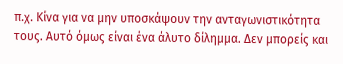π.χ. Κίνα για να μην υποσκάψουν την ανταγωνιστικότητα τους. Αυτό όμως είναι ένα άλυτο δίλημμα. Δεν μπορείς και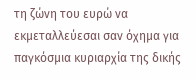τη ζώνη του ευρώ να εκμεταλλεύεσαι σαν όχημα για παγκόσμια κυριαρχία της δικής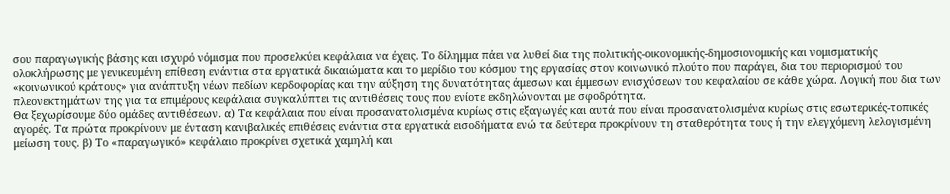σου παραγωγικής βάσης και ισχυρό νόμισμα που προσελκύει κεφάλαια να έχεις. Το δίλημμα πάει να λυθεί δια της πολιτικής-οικονομικής-δημοσιονομικής και νομισματικής ολοκλήρωσης με γενικευμένη επίθεση ενάντια στα εργατικά δικαιώματα και το μερίδιο του κόσμου της εργασίας στον κοινωνικό πλούτο που παράγει, δια του περιορισμού του «κοινωνικού κράτους» για ανάπτυξη νέων πεδίων κερδοφορίας και την αύξηση της δυνατότητας άμεσων και έμμεσων ενισχύσεων του κεφαλαίου σε κάθε χώρα. Λογική που δια των πλεονεκτημάτων της για τα επιμέρους κεφάλαια συγκαλύπτει τις αντιθέσεις τους που ενίοτε εκδηλώνονται με σφοδρότητα.
Θα ξεχωρίσουμε δύο ομάδες αντιθέσεων. α) Τα κεφάλαια που είναι προσανατολισμένα κυρίως στις εξαγωγές και αυτά που είναι προσανατολισμένα κυρίως στις εσωτερικές-τοπικές αγορές. Τα πρώτα προκρίνουν με ένταση κανιβαλικές επιθέσεις ενάντια στα εργατικά εισοδήματα ενώ τα δεύτερα προκρίνουν τη σταθερότητα τους ή την ελεγχόμενη λελογισμένη μείωση τους. β) Το «παραγωγικό» κεφάλαιο προκρίνει σχετικά χαμηλή και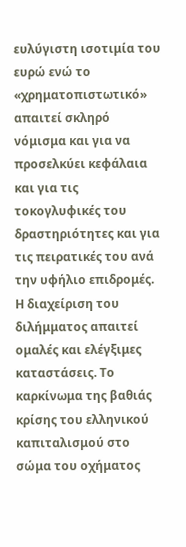ευλύγιστη ισοτιμία του ευρώ ενώ το «χρηματοπιστωτικό» απαιτεί σκληρό νόμισμα και για να προσελκύει κεφάλαια και για τις τοκογλυφικές του δραστηριότητες και για τις πειρατικές του ανά την υφήλιο επιδρομές. Η διαχείριση του διλήμματος απαιτεί ομαλές και ελέγξιμες καταστάσεις. Το καρκίνωμα της βαθιάς κρίσης του ελληνικού καπιταλισμού στο σώμα του οχήματος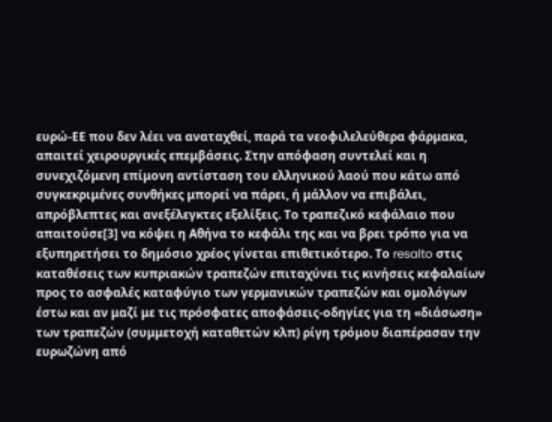ευρώ-ΕΕ που δεν λέει να αναταχθεί, παρά τα νεοφιλελεύθερα φάρμακα, απαιτεί χειρουργικές επεμβάσεις. Στην απόφαση συντελεί και η συνεχιζόμενη επίμονη αντίσταση του ελληνικού λαού που κάτω από συγκεκριμένες συνθήκες μπορεί να πάρει, ή μάλλον να επιβάλει, απρόβλεπτες και ανεξέλεγκτες εξελίξεις. Το τραπεζικό κεφάλαιο που απαιτούσε[3] να κόψει η Αθήνα το κεφάλι της και να βρει τρόπο για να εξυπηρετήσει το δημόσιο χρέος γίνεται επιθετικότερο. Το resalto στις καταθέσεις των κυπριακών τραπεζών επιταχύνει τις κινήσεις κεφαλαίων προς το ασφαλές καταφύγιο των γερμανικών τραπεζών και ομολόγων έστω και αν μαζί με τις πρόσφατες αποφάσεις-οδηγίες για τη «διάσωση» των τραπεζών (συμμετοχή καταθετών κλπ) ρίγη τρόμου διαπέρασαν την ευρωζώνη από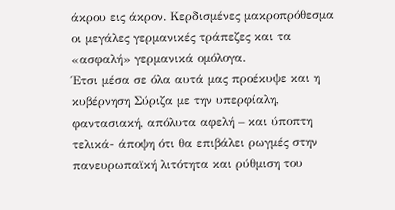άκρου εις άκρον. Κερδισμένες μακροπρόθεσμα οι μεγάλες γερμανικές τράπεζες και τα «ασφαλή» γερμανικά ομόλογα.
Έτσι μέσα σε όλα αυτά μας προέκυψε και η κυβέρνηση Σύριζα με την υπερφίαλη, φαντασιακή, απόλυτα αφελή – και ύποπτη τελικά- άποψη ότι θα επιβάλει ρωγμές στην πανευρωπαϊκή λιτότητα και ρύθμιση του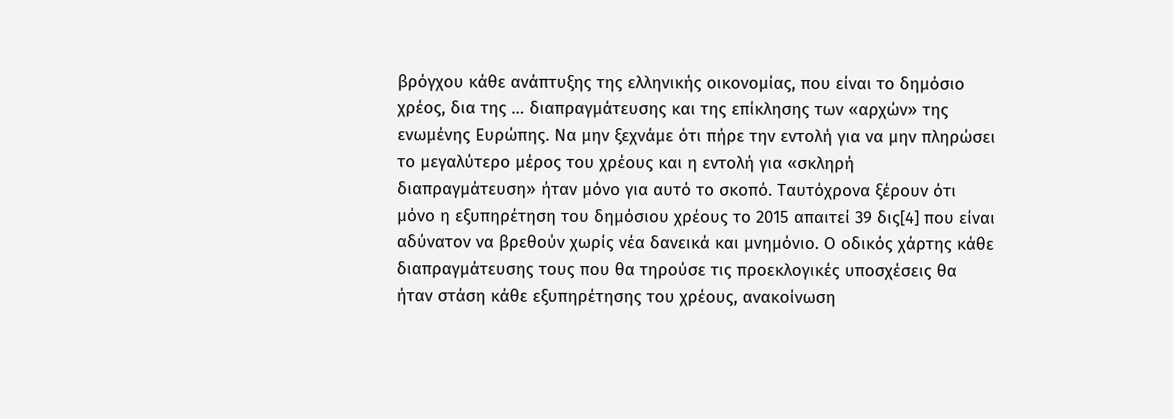βρόγχου κάθε ανάπτυξης της ελληνικής οικονομίας, που είναι το δημόσιο χρέος, δια της … διαπραγμάτευσης και της επίκλησης των «αρχών» της ενωμένης Ευρώπης. Να μην ξεχνάμε ότι πήρε την εντολή για να μην πληρώσει το μεγαλύτερο μέρος του χρέους και η εντολή για «σκληρή διαπραγμάτευση» ήταν μόνο για αυτό το σκοπό. Ταυτόχρονα ξέρουν ότι μόνο η εξυπηρέτηση του δημόσιου χρέους το 2015 απαιτεί 39 δις[4] που είναι αδύνατον να βρεθούν χωρίς νέα δανεικά και μνημόνιο. Ο οδικός χάρτης κάθε διαπραγμάτευσης τους που θα τηρούσε τις προεκλογικές υποσχέσεις θα ήταν στάση κάθε εξυπηρέτησης του χρέους, ανακοίνωση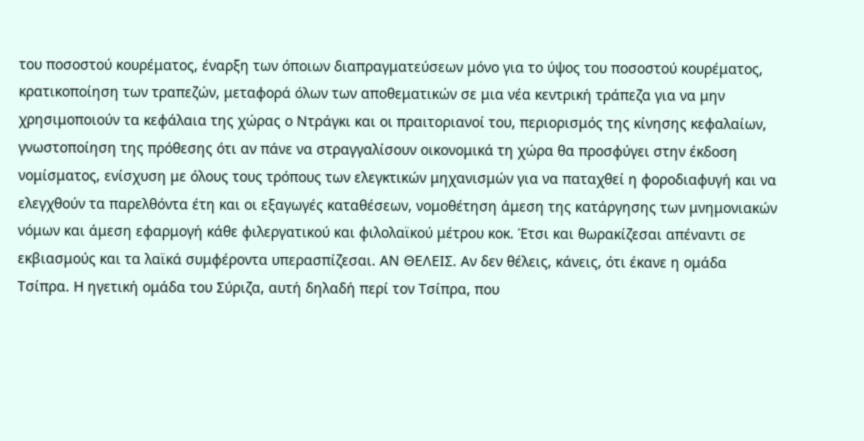του ποσοστού κουρέματος, έναρξη των όποιων διαπραγματεύσεων μόνο για το ύψος του ποσοστού κουρέματος, κρατικοποίηση των τραπεζών, μεταφορά όλων των αποθεματικών σε μια νέα κεντρική τράπεζα για να μην χρησιμοποιούν τα κεφάλαια της χώρας ο Ντράγκι και οι πραιτοριανοί του, περιορισμός της κίνησης κεφαλαίων, γνωστοποίηση της πρόθεσης ότι αν πάνε να στραγγαλίσουν οικονομικά τη χώρα θα προσφύγει στην έκδοση νομίσματος, ενίσχυση με όλους τους τρόπους των ελεγκτικών μηχανισμών για να παταχθεί η φοροδιαφυγή και να ελεγχθούν τα παρελθόντα έτη και οι εξαγωγές καταθέσεων, νομοθέτηση άμεση της κατάργησης των μνημονιακών νόμων και άμεση εφαρμογή κάθε φιλεργατικού και φιλολαϊκού μέτρου κοκ. Έτσι και θωρακίζεσαι απέναντι σε εκβιασμούς και τα λαϊκά συμφέροντα υπερασπίζεσαι. ΑΝ ΘΕΛΕΙΣ. Αν δεν θέλεις, κάνεις, ότι έκανε η ομάδα Τσίπρα. Η ηγετική ομάδα του Σύριζα, αυτή δηλαδή περί τον Τσίπρα, που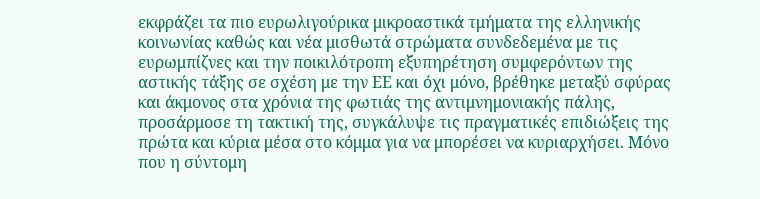εκφράζει τα πιο ευρωλιγούρικα μικροαστικά τμήματα της ελληνικής κοινωνίας καθώς και νέα μισθωτά στρώματα συνδεδεμένα με τις ευρωμπίζνες και την ποικιλότροπη εξυπηρέτηση συμφερόντων της αστικής τάξης σε σχέση με την ΕΕ και όχι μόνο, βρέθηκε μεταξύ σφύρας και άκμονος στα χρόνια της φωτιάς της αντιμνημονιακής πάλης, προσάρμοσε τη τακτική της, συγκάλυψε τις πραγματικές επιδιώξεις της πρώτα και κύρια μέσα στο κόμμα για να μπορέσει να κυριαρχήσει. Μόνο που η σύντομη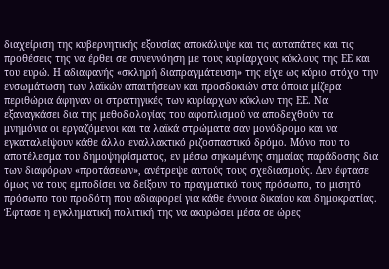διαχείριση της κυβερνητικής εξουσίας αποκάλυψε και τις αυταπάτες και τις προθέσεις της να έρθει σε συνεννόηση με τους κυρίαρχους κύκλους της ΕΕ και του ευρώ. Η αδιαφανής «σκληρή διαπραγμάτευση» της είχε ως κύριο στόχο την ενσωμάτωση των λαϊκών απαιτήσεων και προσδοκιών στα όποια μίζερα περιθώρια άφηναν οι στρατηγικές των κυρίαρχων κύκλων της ΕΕ. Να εξαναγκάσει δια της μεθοδολογίας του αφοπλισμού να αποδεχθούν τα μνημόνια οι εργαζόμενοι και τα λαϊκά στρώματα σαν μονόδρομο και να εγκαταλείψουν κάθε άλλο εναλλακτικό ριζοσπαστικό δρόμο. Μόνο που το αποτέλεσμα του δημοψηφίσματος, εν μέσω σηκωμένης σημαίας παράδοσης δια των διαφόρων «προτάσεων», ανέτρεψε αυτούς τους σχεδιασμούς. Δεν έφτασε όμως να τους εμποδίσει να δείξουν το πραγματικό τους πρόσωπο, το μισητό πρόσωπο του προδότη που αδιαφορεί για κάθε έννοια δικαίου και δημοκρατίας. Έφτασε η εγκληματική πολιτική της να ακυρώσει μέσα σε ώρες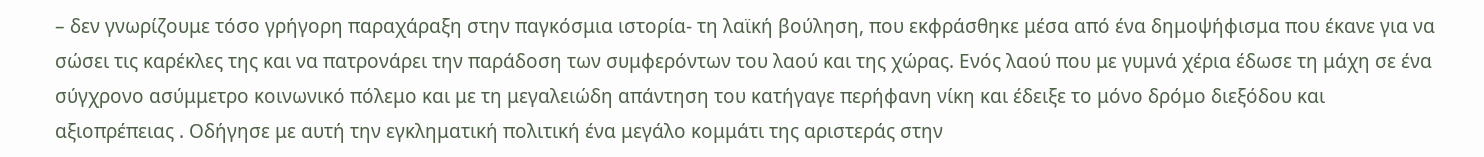– δεν γνωρίζουμε τόσο γρήγορη παραχάραξη στην παγκόσμια ιστορία- τη λαϊκή βούληση, που εκφράσθηκε μέσα από ένα δημοψήφισμα που έκανε για να σώσει τις καρέκλες της και να πατρονάρει την παράδοση των συμφερόντων του λαού και της χώρας. Ενός λαού που με γυμνά χέρια έδωσε τη μάχη σε ένα σύγχρονο ασύμμετρο κοινωνικό πόλεμο και με τη μεγαλειώδη απάντηση του κατήγαγε περήφανη νίκη και έδειξε το μόνο δρόμο διεξόδου και αξιοπρέπειας . Οδήγησε με αυτή την εγκληματική πολιτική ένα μεγάλο κομμάτι της αριστεράς στην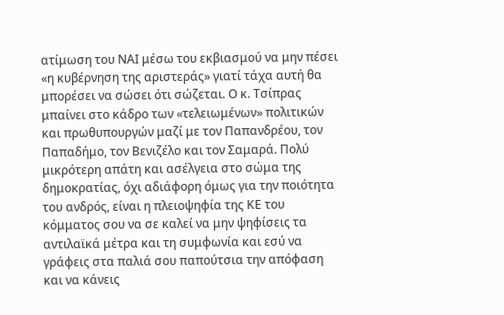ατίμωση του ΝΑΙ μέσω του εκβιασμού να μην πέσει «η κυβέρνηση της αριστεράς» γιατί τάχα αυτή θα μπορέσει να σώσει ότι σώζεται. Ο κ. Τσίπρας μπαίνει στο κάδρο των «τελειωμένων» πολιτικών και πρωθυπουργών μαζί με τον Παπανδρέου, τον Παπαδήμο, τον Βενιζέλο και τον Σαμαρά. Πολύ μικρότερη απάτη και ασέλγεια στο σώμα της δημοκρατίας, όχι αδιάφορη όμως για την ποιότητα του ανδρός, είναι η πλειοψηφία της ΚΕ του κόμματος σου να σε καλεί να μην ψηφίσεις τα αντιλαϊκά μέτρα και τη συμφωνία και εσύ να γράφεις στα παλιά σου παπούτσια την απόφαση και να κάνεις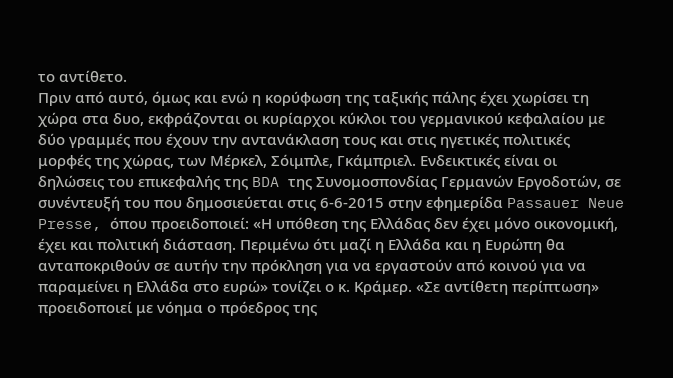το αντίθετο.
Πριν από αυτό, όμως και ενώ η κορύφωση της ταξικής πάλης έχει χωρίσει τη χώρα στα δυο, εκφράζονται οι κυρίαρχοι κύκλοι του γερμανικού κεφαλαίου με δύο γραμμές που έχουν την αντανάκλαση τους και στις ηγετικές πολιτικές μορφές της χώρας, των Μέρκελ, Σόιμπλε, Γκάμπριελ. Ενδεικτικές είναι οι δηλώσεις του επικεφαλής της BDA της Συνομοσπονδίας Γερμανών Εργοδοτών, σε συνέντευξή του που δημοσιεύεται στις 6-6-2015 στην εφημερίδα Passauer Neue Presse, όπου προειδοποιεί: «Η υπόθεση της Ελλάδας δεν έχει μόνο οικονομική, έχει και πολιτική διάσταση. Περιμένω ότι μαζί η Ελλάδα και η Ευρώπη θα ανταποκριθούν σε αυτήν την πρόκληση για να εργαστούν από κοινού για να παραμείνει η Ελλάδα στο ευρώ» τονίζει ο κ. Κράμερ. «Σε αντίθετη περίπτωση» προειδοποιεί με νόημα ο πρόεδρος της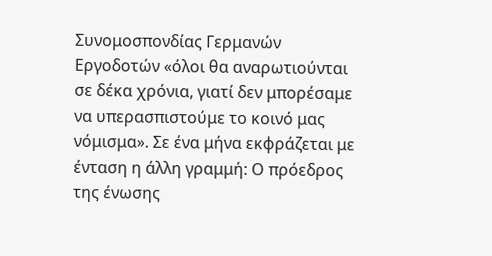Συνομοσπονδίας Γερμανών Εργοδοτών «όλοι θα αναρωτιούνται σε δέκα χρόνια, γιατί δεν μπορέσαμε να υπερασπιστούμε το κοινό μας νόμισμα». Σε ένα μήνα εκφράζεται με ένταση η άλλη γραμμή: Ο πρόεδρος της ένωσης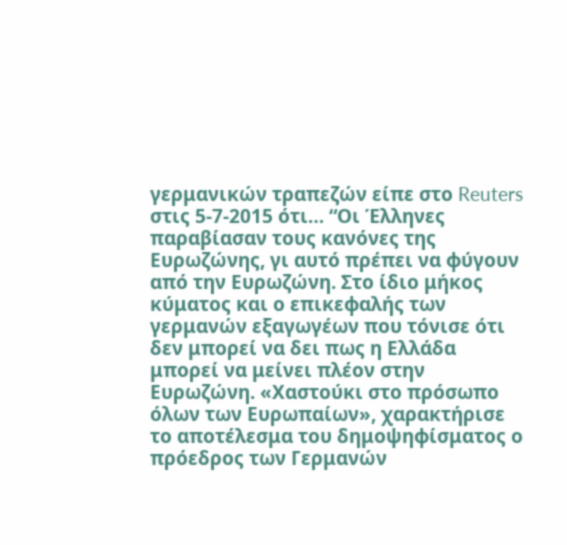γερμανικών τραπεζών είπε στο Reuters στις 5-7-2015 ότι… “Οι Έλληνες παραβίασαν τους κανόνες της Ευρωζώνης, γι αυτό πρέπει να φύγουν από την Ευρωζώνη. Στο ίδιο μήκος κύματος και ο επικεφαλής των γερμανών εξαγωγέων που τόνισε ότι δεν μπορεί να δει πως η Ελλάδα μπορεί να μείνει πλέον στην Ευρωζώνη. «Χαστούκι στο πρόσωπο όλων των Ευρωπαίων», χαρακτήρισε το αποτέλεσμα του δημοψηφίσματος ο πρόεδρος των Γερμανών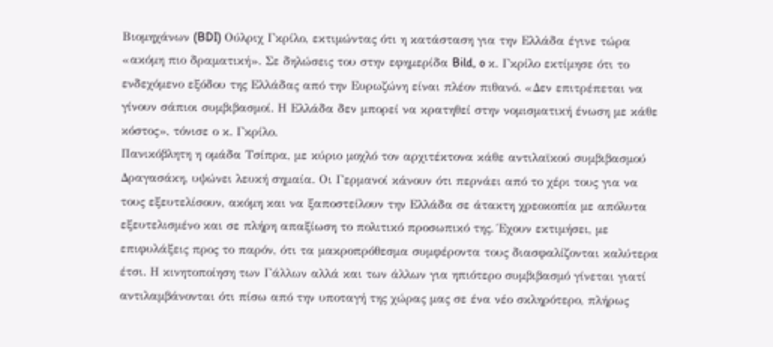Βιομηχάνων (BDI) Ούλριχ Γκρίλο, εκτιμώντας ότι η κατάσταση για την Ελλάδα έγινε τώρα «ακόμη πιο δραματική». Σε δηλώσεις του στην εφημερίδα Bild, o κ. Γκρίλο εκτίμησε ότι το ενδεχόμενο εξόδου της Ελλάδας από την Ευρωζώνη είναι πλέον πιθανό. «Δεν επιτρέπεται να γίνουν σάπιοι συμβιβασμοί. Η Ελλάδα δεν μπορεί να κρατηθεί στην νομισματική ένωση με κάθε κόστος», τόνισε ο κ. Γκρίλο.
Πανικόβλητη η ομάδα Τσίπρα, με κύριο μοχλό τον αρχιτέκτονα κάθε αντιλαϊκού συμβιβασμού Δραγασάκη, υψώνει λευκή σημαία. Οι Γερμανοί κάνουν ότι περνάει από το χέρι τους για να τους εξευτελίσουν, ακόμη και να ξαποστείλουν την Ελλάδα σε άτακτη χρεοκοπία με απόλυτα εξευτελισμένο και σε πλήρη απαξίωση το πολιτικό προσωπικό της. Έχουν εκτιμήσει, με επιφυλάξεις προς το παρόν, ότι τα μακροπρόθεσμα συμφέροντα τους διασφαλίζονται καλύτερα έτσι. Η κινητοποίηση των Γάλλων αλλά και των άλλων για ηπιότερο συμβιβασμό γίνεται γιατί αντιλαμβάνονται ότι πίσω από την υποταγή της χώρας μας σε ένα νέο σκληρότερο, πλήρως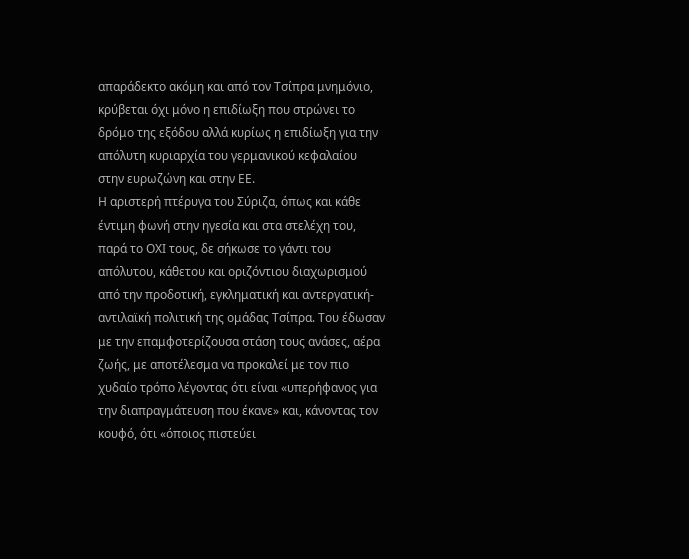απαράδεκτο ακόμη και από τον Τσίπρα μνημόνιο, κρύβεται όχι μόνο η επιδίωξη που στρώνει το δρόμο της εξόδου αλλά κυρίως η επιδίωξη για την απόλυτη κυριαρχία του γερμανικού κεφαλαίου στην ευρωζώνη και στην ΕΕ.
Η αριστερή πτέρυγα του Σύριζα, όπως και κάθε έντιμη φωνή στην ηγεσία και στα στελέχη του, παρά το ΟΧΙ τους, δε σήκωσε το γάντι του απόλυτου, κάθετου και οριζόντιου διαχωρισμού από την προδοτική, εγκληματική και αντεργατική-αντιλαϊκή πολιτική της ομάδας Τσίπρα. Του έδωσαν με την επαμφοτερίζουσα στάση τους ανάσες, αέρα ζωής, με αποτέλεσμα να προκαλεί με τον πιο χυδαίο τρόπο λέγοντας ότι είναι «υπερήφανος για την διαπραγμάτευση που έκανε» και, κάνοντας τον κουφό, ότι «όποιος πιστεύει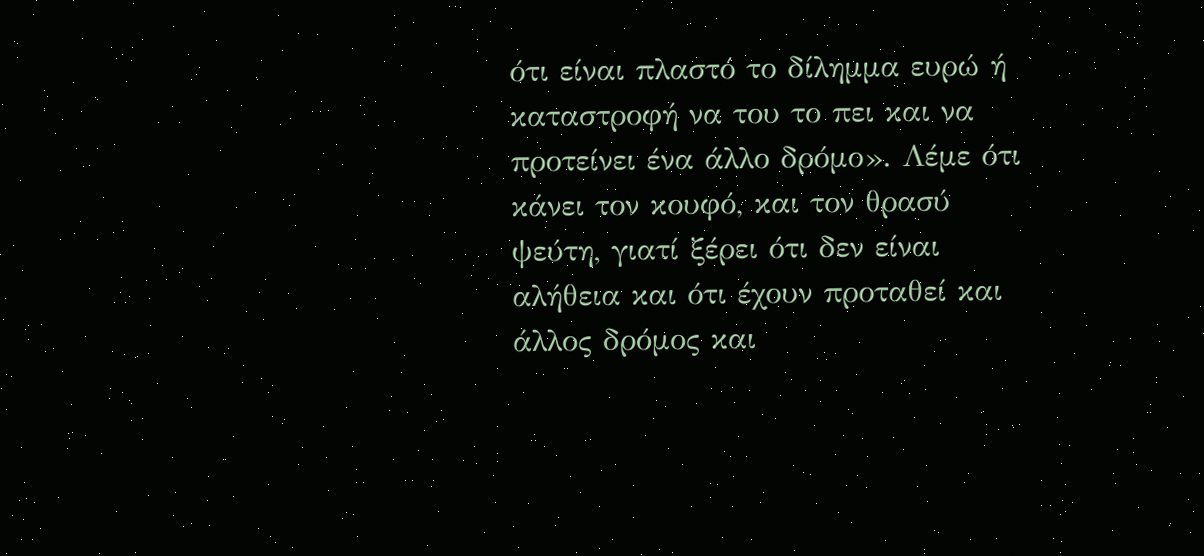ότι είναι πλαστό το δίλημμα ευρώ ή καταστροφή να του το πει και να προτείνει ένα άλλο δρόμο». Λέμε ότι κάνει τον κουφό, και τον θρασύ ψεύτη, γιατί ξέρει ότι δεν είναι αλήθεια και ότι έχουν προταθεί και άλλος δρόμος και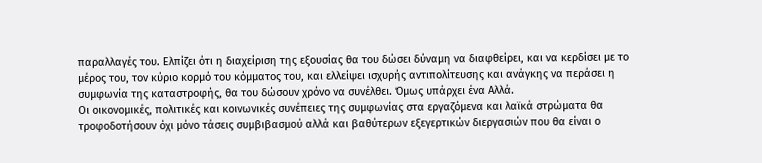παραλλαγές του. Ελπίζει ότι η διαχείριση της εξουσίας θα του δώσει δύναμη να διαφθείρει, και να κερδίσει με το μέρος του, τον κύριο κορμό του κόμματος του, και ελλείψει ισχυρής αντιπολίτευσης και ανάγκης να περάσει η συμφωνία της καταστροφής, θα του δώσουν χρόνο να συνέλθει. Όμως υπάρχει ένα Αλλά.
Οι οικονομικές, πολιτικές και κοινωνικές συνέπειες της συμφωνίας στα εργαζόμενα και λαϊκά στρώματα θα τροφοδοτήσουν όχι μόνο τάσεις συμβιβασμού αλλά και βαθύτερων εξεγερτικών διεργασιών που θα είναι ο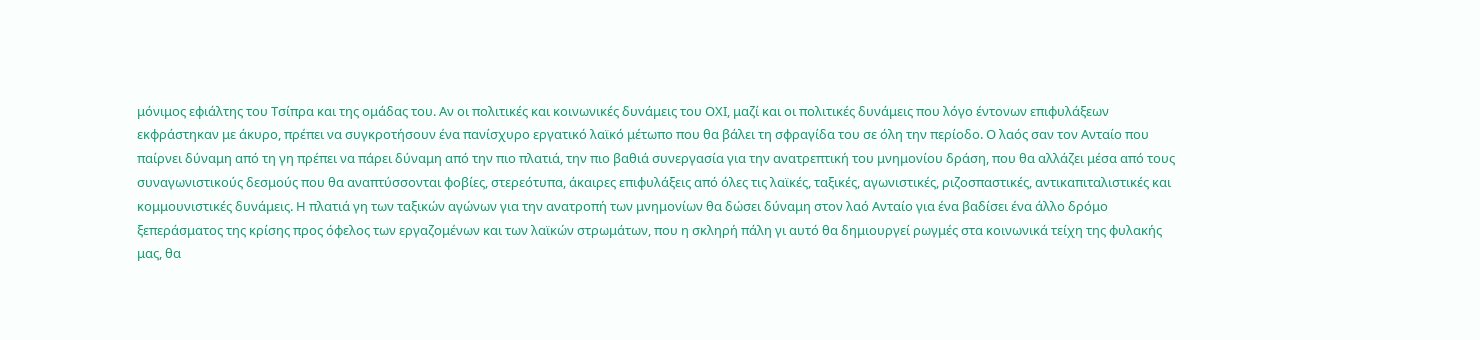μόνιμος εφιάλτης του Τσίπρα και της ομάδας του. Αν οι πολιτικές και κοινωνικές δυνάμεις του ΟΧΙ, μαζί και οι πολιτικές δυνάμεις που λόγο έντονων επιφυλάξεων εκφράστηκαν με άκυρο, πρέπει να συγκροτήσουν ένα πανίσχυρο εργατικό λαϊκό μέτωπο που θα βάλει τη σφραγίδα του σε όλη την περίοδο. Ο λαός σαν τον Ανταίο που παίρνει δύναμη από τη γη πρέπει να πάρει δύναμη από την πιο πλατιά, την πιο βαθιά συνεργασία για την ανατρεπτική του μνημονίου δράση, που θα αλλάζει μέσα από τους συναγωνιστικούς δεσμούς που θα αναπτύσσονται φοβίες, στερεότυπα, άκαιρες επιφυλάξεις από όλες τις λαϊκές, ταξικές, αγωνιστικές, ριζοσπαστικές, αντικαπιταλιστικές και κομμουνιστικές δυνάμεις. Η πλατιά γη των ταξικών αγώνων για την ανατροπή των μνημονίων θα δώσει δύναμη στον λαό Ανταίο για ένα βαδίσει ένα άλλο δρόμο ξεπεράσματος της κρίσης προς όφελος των εργαζομένων και των λαϊκών στρωμάτων, που η σκληρή πάλη γι αυτό θα δημιουργεί ρωγμές στα κοινωνικά τείχη της φυλακής μας, θα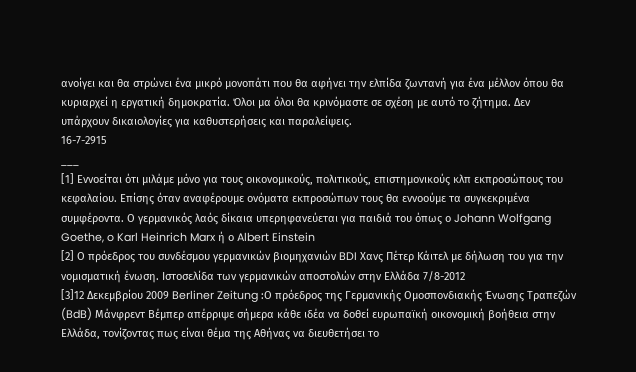ανοίγει και θα στρώνει ένα μικρό μονοπάτι που θα αφήνει την ελπίδα ζωντανή για ένα μέλλον όπου θα κυριαρχεί η εργατική δημοκρατία. Όλοι μα όλοι θα κρινόμαστε σε σχέση με αυτό το ζήτημα. Δεν υπάρχουν δικαιολογίες για καθυστερήσεις και παραλείψεις.
16-7-2915
___
[1] Εννοείται ότι μιλάμε μόνο για τους οικονομικούς, πολιτικούς, επιστημονικούς κλπ εκπροσώπους του κεφαλαίου. Επίσης όταν αναφέρουμε ονόματα εκπροσώπων τους θα εννοούμε τα συγκεκριμένα συμφέροντα. Ο γερμανικός λαός δίκαια υπερηφανεύεται για παιδιά του όπως ο Johann Wolfgang Goethe, o Karl Heinrich Marx ή ο Albert Einstein
[2] Ο πρόεδρος του συνδέσμου γερμανικών βιομηχανιών BDI Χανς Πέτερ Κάιτελ με δήλωση του για την νομισματική ένωση. Ιστοσελίδα των γερμανικών αποστολών στην Ελλάδα 7/8-2012
[3]12 Δεκεμβρίου 2009 Berliner Zeitung :Ο πρόεδρος της Γερμανικής Ομοσπονδιακής Ένωσης Τραπεζών (BdB) Μάνφρεντ Βέμπερ απέρριψε σήμερα κάθε ιδέα να δοθεί ευρωπαϊκή οικονομική βοήθεια στην Ελλάδα, τονίζοντας πως είναι θέμα της Αθήνας να διευθετήσει το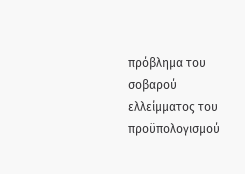πρόβλημα του σοβαρού ελλείμματος του προϋπολογισμού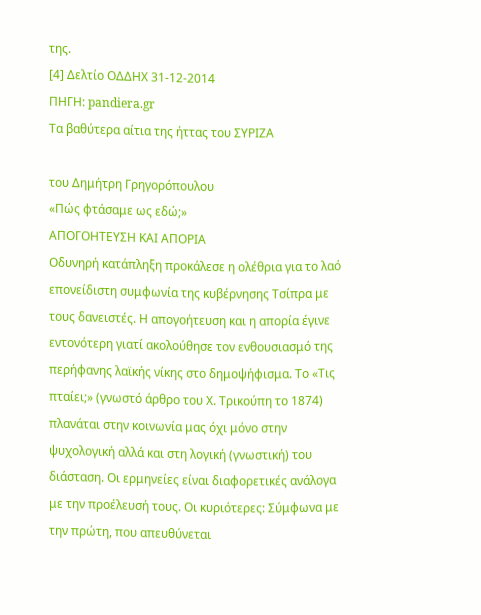της.
[4] Δελτίο ΟΔΔΗΧ 31-12-2014
ΠΗΓΗ: pandiera.gr
Τα βαθύτερα αίτια της ήττας του ΣΥΡΙΖΑ

του Δημήτρη Γρηγορόπουλου
«Πώς φτάσαμε ως εδώ;»
ΑΠΟΓΟΗΤΕΥΣΗ ΚΑΙ ΑΠΟΡΙΑ
Οδυνηρή κατάπληξη προκάλεσε η ολέθρια για το λαό επονείδιστη συμφωνία της κυβέρνησης Τσίπρα με τους δανειστές. Η απογοήτευση και η απορία έγινε εντονότερη γιατί ακολούθησε τον ενθουσιασμό της περήφανης λαϊκής νίκης στο δημοψήφισμα. Το «Τις πταίει;» (γνωστό άρθρο του Χ. Τρικούπη το 1874) πλανάται στην κοινωνία μας όχι μόνο στην ψυχολογική αλλά και στη λογική (γνωστική) του διάσταση. Οι ερμηνείες είναι διαφορετικές ανάλογα με την προέλευσή τους. Οι κυριότερες: Σύμφωνα με την πρώτη, που απευθύνεται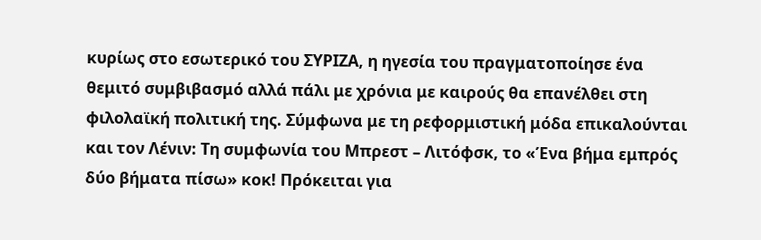κυρίως στο εσωτερικό του ΣΥΡΙΖΑ, η ηγεσία του πραγματοποίησε ένα θεμιτό συμβιβασμό αλλά πάλι με χρόνια με καιρούς θα επανέλθει στη φιλολαϊκή πολιτική της. Σύμφωνα με τη ρεφορμιστική μόδα επικαλούνται και τον Λένιν: Τη συμφωνία του Μπρεστ – Λιτόφσκ, το «Ένα βήμα εμπρός δύο βήματα πίσω» κοκ! Πρόκειται για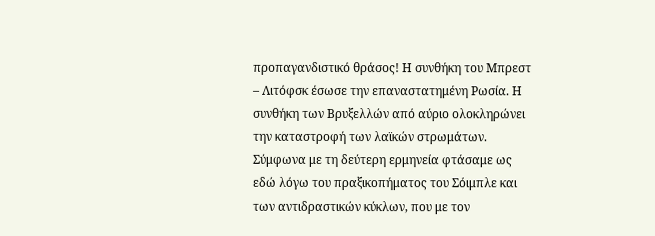προπαγανδιστικό θράσος! Η συνθήκη του Μπρεστ – Λιτόφσκ έσωσε την επαναστατημένη Ρωσία. Η συνθήκη των Βρυξελλών από αύριο ολοκληρώνει την καταστροφή των λαϊκών στρωμάτων. Σύμφωνα με τη δεύτερη ερμηνεία φτάσαμε ως εδώ λόγω του πραξικοπήματος του Σόιμπλε και των αντιδραστικών κύκλων, που με τον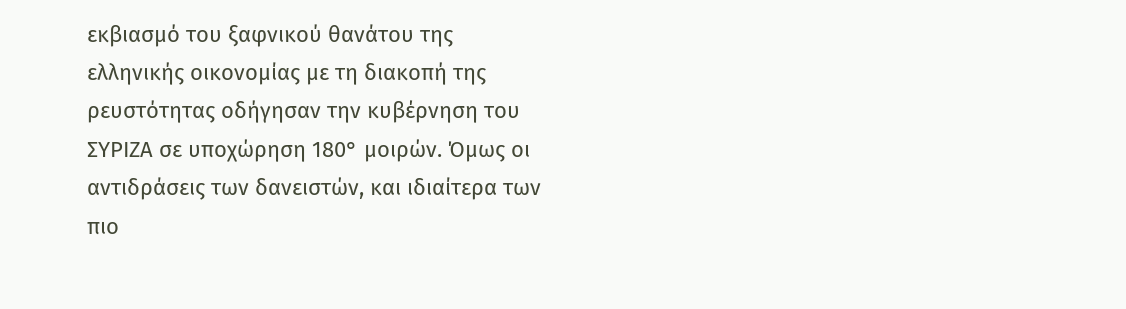εκβιασμό του ξαφνικού θανάτου της ελληνικής οικονομίας με τη διακοπή της ρευστότητας οδήγησαν την κυβέρνηση του ΣΥΡΙΖΑ σε υποχώρηση 180° μοιρών. Όμως οι αντιδράσεις των δανειστών, και ιδιαίτερα των πιο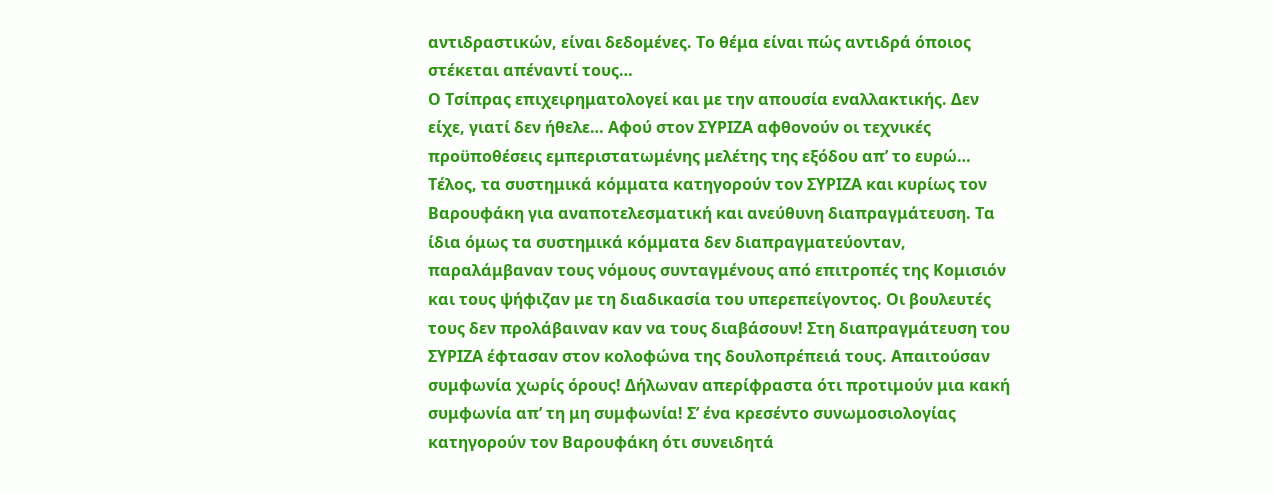αντιδραστικών, είναι δεδομένες. Το θέμα είναι πώς αντιδρά όποιος στέκεται απέναντί τους…
Ο Τσίπρας επιχειρηματολογεί και με την απουσία εναλλακτικής. Δεν είχε, γιατί δεν ήθελε… Αφού στον ΣΥΡΙΖΑ αφθονούν οι τεχνικές προϋποθέσεις εμπεριστατωμένης μελέτης της εξόδου απ’ το ευρώ…
Τέλος, τα συστημικά κόμματα κατηγορούν τον ΣΥΡΙΖΑ και κυρίως τον Βαρουφάκη για αναποτελεσματική και ανεύθυνη διαπραγμάτευση. Τα ίδια όμως τα συστημικά κόμματα δεν διαπραγματεύονταν, παραλάμβαναν τους νόμους συνταγμένους από επιτροπές της Κομισιόν και τους ψήφιζαν με τη διαδικασία του υπερεπείγοντος. Οι βουλευτές τους δεν προλάβαιναν καν να τους διαβάσουν! Στη διαπραγμάτευση του ΣΥΡΙΖΑ έφτασαν στον κολοφώνα της δουλοπρέπειά τους. Απαιτούσαν συμφωνία χωρίς όρους! Δήλωναν απερίφραστα ότι προτιμούν μια κακή συμφωνία απ’ τη μη συμφωνία! Σ’ ένα κρεσέντο συνωμοσιολογίας κατηγορούν τον Βαρουφάκη ότι συνειδητά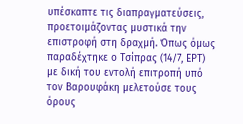υπέσκαπτε τις διαπραγματεύσεις, προετοιμάζοντας μυστικά την επιστροφή στη δραχμή. Όπως όμως παραδέχτηκε ο Τσίπρας (14/7, ΕΡΤ) με δική του εντολή επιτροπή υπό τον Βαρουφάκη μελετούσε τους όρους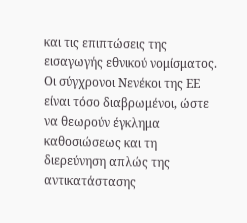και τις επιπτώσεις της εισαγωγής εθνικού νομίσματος. Οι σύγχρονοι Νενέκοι της ΕΕ είναι τόσο διαβρωμένοι, ώστε να θεωρούν έγκλημα καθοσιώσεως και τη διερεύνηση απλώς της αντικατάστασης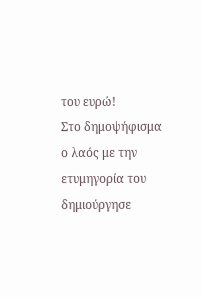του ευρώ!
Στο δημοψήφισμα ο λαός με την ετυμηγορία του δημιούργησε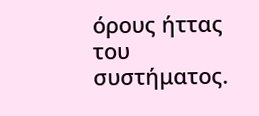όρους ήττας του συστήματος.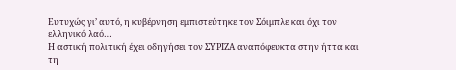Ευτυχώς γι’ αυτό, η κυβέρνηση εμπιστεύτηκε τον Σόιμπλε και όχι τον ελληνικό λαό…
Η αστική πολιτική έχει οδηγήσει τον ΣΥΡΙΖΑ αναπόφευκτα στην ήττα και τη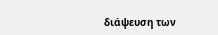διάψευση των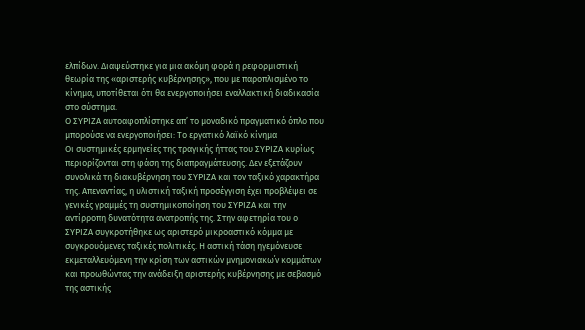ελπίδων. Διαψεύστηκε για μια ακόμη φορά η ρεφορμιστική θεωρία της «αριστερής κυβέρνησης», που με παροπλισμένο το κίνημα, υποτίθεται ότι θα ενεργοποιήσει εναλλακτική διαδικασία στο σύστημα.
Ο ΣΥΡΙΖΑ αυτοαφοπλίστηκε απ’ το μοναδικό πραγματικό όπλο που μπορούσε να ενεργοποιήσει: Το εργατικό λαϊκό κίνημα
Οι συστημικές ερμηνείες της τραγικής ήττας του ΣΥΡΙΖΑ κυρίως περιορίζονται στη φάση της διαπραγμάτευσης. Δεν εξετάζουν συνολικά τη διακυβέρνηση του ΣΥΡΙΖΑ και τον ταξικό χαρακτήρα της. Απεναντίας, η υλιστική ταξική προσέγγιση έχει προβλέψει σε γενικές γραμμές τη συστημικοποίηση του ΣΥΡΙΖΑ και την αντίρροπη δυνατότητα ανατροπής της. Στην αφετηρία του ο ΣΥΡΙΖΑ συγκροτήθηκε ως αριστερό μικροαστικό κόμμα με συγκρουόμενες ταξικές πολιτικές. Η αστική τάση ηγεμόνευσε εκμεταλλευόμενη την κρίση των αστικών μνημονιακω΄ν κομμάτων και προωθώντας την ανάδειξη αριστερής κυβέρνησης με σεβασμό της αστικής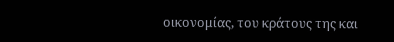οικονομίας, του κράτους της και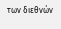των διεθνών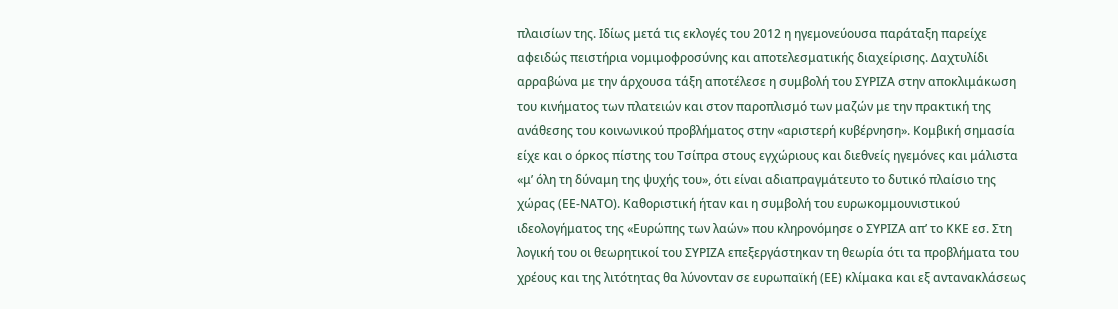πλαισίων της. Ιδίως μετά τις εκλογές του 2012 η ηγεμονεύουσα παράταξη παρείχε αφειδώς πειστήρια νομιμοφροσύνης και αποτελεσματικής διαχείρισης. Δαχτυλίδι αρραβώνα με την άρχουσα τάξη αποτέλεσε η συμβολή του ΣΥΡΙΖΑ στην αποκλιμάκωση του κινήματος των πλατειών και στον παροπλισμό των μαζών με την πρακτική της ανάθεσης του κοινωνικού προβλήματος στην «αριστερή κυβέρνηση». Κομβική σημασία είχε και ο όρκος πίστης του Τσίπρα στους εγχώριους και διεθνείς ηγεμόνες και μάλιστα «μ’ όλη τη δύναμη της ψυχής του», ότι είναι αδιαπραγμάτευτο το δυτικό πλαίσιο της χώρας (ΕΕ-ΝΑΤΟ). Καθοριστική ήταν και η συμβολή του ευρωκομμουνιστικού ιδεολογήματος της «Ευρώπης των λαών» που κληρονόμησε ο ΣΥΡΙΖΑ απ’ το ΚΚΕ εσ. Στη λογική του οι θεωρητικοί του ΣΥΡΙΖΑ επεξεργάστηκαν τη θεωρία ότι τα προβλήματα του χρέους και της λιτότητας θα λύνονταν σε ευρωπαϊκή (ΕΕ) κλίμακα και εξ αντανακλάσεως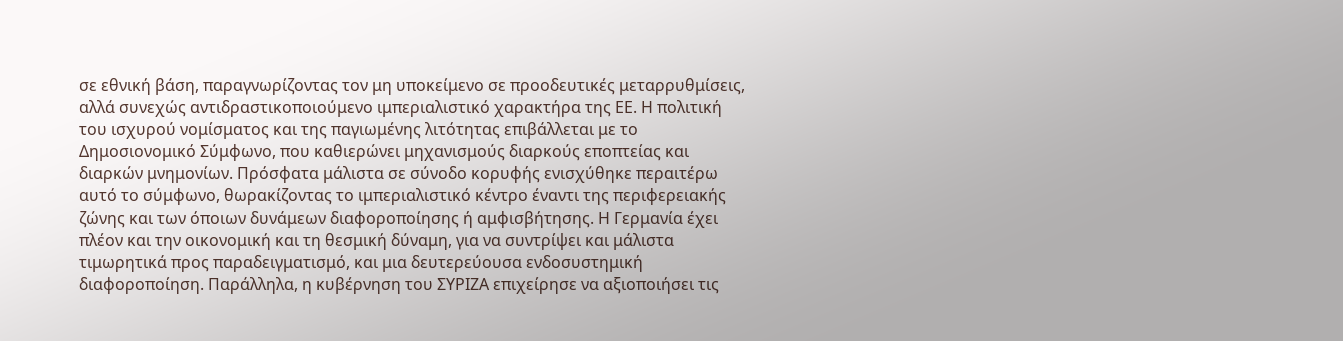σε εθνική βάση, παραγνωρίζοντας τον μη υποκείμενο σε προοδευτικές μεταρρυθμίσεις, αλλά συνεχώς αντιδραστικοποιούμενο ιμπεριαλιστικό χαρακτήρα της ΕΕ. Η πολιτική του ισχυρού νομίσματος και της παγιωμένης λιτότητας επιβάλλεται με το Δημοσιονομικό Σύμφωνο, που καθιερώνει μηχανισμούς διαρκούς εποπτείας και διαρκών μνημονίων. Πρόσφατα μάλιστα σε σύνοδο κορυφής ενισχύθηκε περαιτέρω αυτό το σύμφωνο, θωρακίζοντας το ιμπεριαλιστικό κέντρο έναντι της περιφερειακής ζώνης και των όποιων δυνάμεων διαφοροποίησης ή αμφισβήτησης. Η Γερμανία έχει πλέον και την οικονομική και τη θεσμική δύναμη, για να συντρίψει και μάλιστα τιμωρητικά προς παραδειγματισμό, και μια δευτερεύουσα ενδοσυστημική διαφοροποίηση. Παράλληλα, η κυβέρνηση του ΣΥΡΙΖΑ επιχείρησε να αξιοποιήσει τις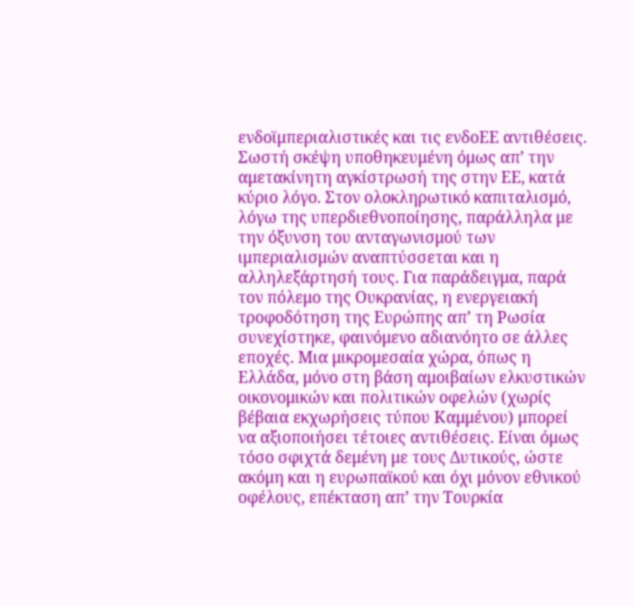ενδοϊμπεριαλιστικές και τις ενδοΕΕ αντιθέσεις. Σωστή σκέψη υποθηκευμένη όμως απ’ την αμετακίνητη αγκίστρωσή της στην ΕΕ, κατά κύριο λόγο. Στον ολοκληρωτικό καπιταλισμό, λόγω της υπερδιεθνοποίησης, παράλληλα με την όξυνση του ανταγωνισμού των ιμπεριαλισμών αναπτύσσεται και η αλληλεξάρτησή τους. Για παράδειγμα, παρά τον πόλεμο της Ουκρανίας, η ενεργειακή τροφοδότηση της Ευρώπης απ’ τη Ρωσία συνεχίστηκε, φαινόμενο αδιανόητο σε άλλες εποχές. Μια μικρομεσαία χώρα, όπως η Ελλάδα, μόνο στη βάση αμοιβαίων ελκυστικών οικονομικών και πολιτικών οφελών (χωρίς βέβαια εκχωρήσεις τύπου Καμμένου) μπορεί να αξιοποιήσει τέτοιες αντιθέσεις. Είναι όμως τόσο σφιχτά δεμένη με τους Δυτικούς, ώστε ακόμη και η ευρωπαϊκού και όχι μόνον εθνικού οφέλους, επέκταση απ’ την Τουρκία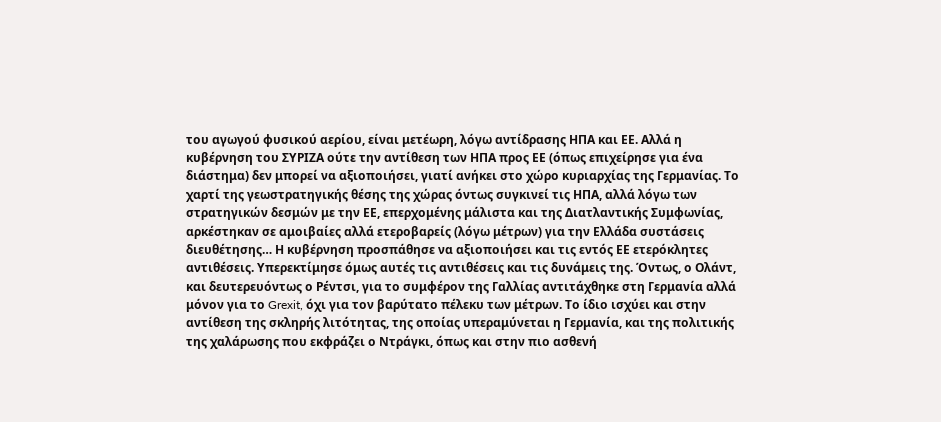του αγωγού φυσικού αερίου, είναι μετέωρη, λόγω αντίδρασης ΗΠΑ και ΕΕ. Αλλά η κυβέρνηση του ΣΥΡΙΖΑ ούτε την αντίθεση των ΗΠΑ προς ΕΕ (όπως επιχείρησε για ένα διάστημα) δεν μπορεί να αξιοποιήσει, γιατί ανήκει στο χώρο κυριαρχίας της Γερμανίας. Το χαρτί της γεωστρατηγικής θέσης της χώρας όντως συγκινεί τις ΗΠΑ, αλλά λόγω των στρατηγικών δεσμών με την ΕΕ, επερχομένης μάλιστα και της Διατλαντικής Συμφωνίας, αρκέστηκαν σε αμοιβαίες αλλά ετεροβαρείς (λόγω μέτρων) για την Ελλάδα συστάσεις διευθέτησης… Η κυβέρνηση προσπάθησε να αξιοποιήσει και τις εντός ΕΕ ετερόκλητες αντιθέσεις. Υπερεκτίμησε όμως αυτές τις αντιθέσεις και τις δυνάμεις της. Όντως, ο Ολάντ, και δευτερευόντως ο Ρέντσι, για το συμφέρον της Γαλλίας αντιτάχθηκε στη Γερμανία αλλά μόνον για το Grexit, όχι για τον βαρύτατο πέλεκυ των μέτρων. Το ίδιο ισχύει και στην αντίθεση της σκληρής λιτότητας, της οποίας υπεραμύνεται η Γερμανία, και της πολιτικής της χαλάρωσης που εκφράζει ο Ντράγκι, όπως και στην πιο ασθενή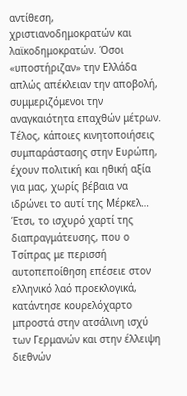αντίθεση, χριστιανοδημοκρατών και λαϊκοδημοκρατών. Όσοι «υποστήριζαν» την Ελλάδα απλώς απέκλειαν την αποβολή, συμμεριζόμενοι την αναγκαιότητα επαχθών μέτρων. Τέλος, κάποιες κινητοποιήσεις συμπαράστασης στην Ευρώπη, έχουν πολιτική και ηθική αξία για μας, χωρίς βέβαια να ιδρώνει το αυτί της Μέρκελ… Έτσι, το ισχυρό χαρτί της διαπραγμάτευσης, που ο Τσίπρας με περισσή αυτοπεποίθηση επέσειε στον ελληνικό λαό προεκλογικά, κατάντησε κουρελόχαρτο μπροστά στην ατσάλινη ισχύ των Γερμανών και στην έλλειψη διεθνών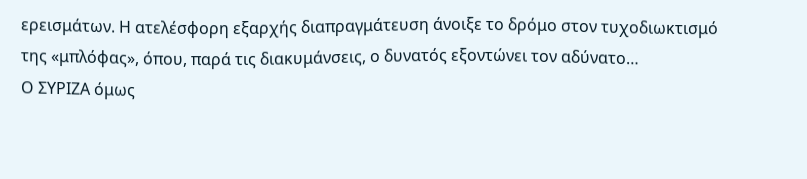ερεισμάτων. Η ατελέσφορη εξαρχής διαπραγμάτευση άνοιξε το δρόμο στον τυχοδιωκτισμό της «μπλόφας», όπου, παρά τις διακυμάνσεις, ο δυνατός εξοντώνει τον αδύνατο…
Ο ΣΥΡΙΖΑ όμως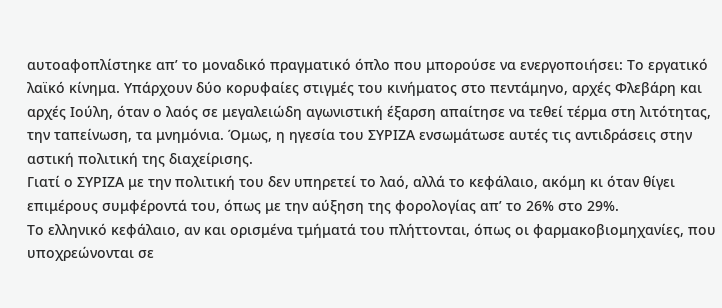αυτοαφοπλίστηκε απ’ το μοναδικό πραγματικό όπλο που μπορούσε να ενεργοποιήσει: Το εργατικό λαϊκό κίνημα. Υπάρχουν δύο κορυφαίες στιγμές του κινήματος στο πεντάμηνο, αρχές Φλεβάρη και αρχές Ιούλη, όταν ο λαός σε μεγαλειώδη αγωνιστική έξαρση απαίτησε να τεθεί τέρμα στη λιτότητας, την ταπείνωση, τα μνημόνια. Όμως, η ηγεσία του ΣΥΡΙΖΑ ενσωμάτωσε αυτές τις αντιδράσεις στην αστική πολιτική της διαχείρισης.
Γιατί ο ΣΥΡΙΖΑ με την πολιτική του δεν υπηρετεί το λαό, αλλά το κεφάλαιο, ακόμη κι όταν θίγει επιμέρους συμφέροντά του, όπως με την αύξηση της φορολογίας απ’ το 26% στο 29%.
Το ελληνικό κεφάλαιο, αν και ορισμένα τμήματά του πλήττονται, όπως οι φαρμακοβιομηχανίες, που υποχρεώνονται σε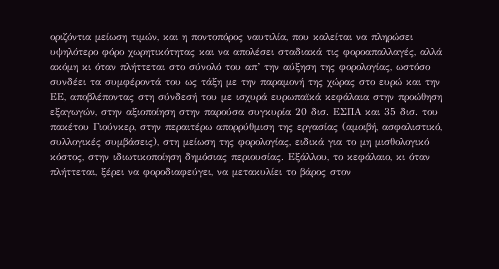οριζόντια μείωση τιμών, και η ποντοπόρος ναυτιλία, που καλείται να πληρώσει υψηλότερο φόρο χωρητικότητας και να απολέσει σταδιακά τις φοροαπαλλαγές, αλλά ακόμη κι όταν πλήττεται στο σύνολό του απ’ την αύξηση της φορολογίας, ωστόσο συνδέει τα συμφέροντά του ως τάξη με την παραμονή της χώρας στο ευρώ και την ΕΕ, αποβλέποντας στη σύνδεσή του με ισχυρά ευρωπαϊκά κεφάλαια στην προώθηση εξαγωγών, στην αξιοποίηση στην παρούσα συγκυρία 20 δισ. ΕΣΠΑ και 35 δισ. του πακέτου Γιούνκερ, στην περαιτέρω απορρύθμιση της εργασίας (αμοιβή, ασφαλιστικό, συλλογικές συμβάσεις), στη μείωση της φορολογίας, ειδικά για το μη μισθολογικό κόστος, στην ιδιωτικοποίηση δημόσιας περιουσίας. Εξάλλου, το κεφάλαιο, κι όταν πλήττεται, ξέρει να φοροδιαφεύγει, να μετακυλίει το βάρος στον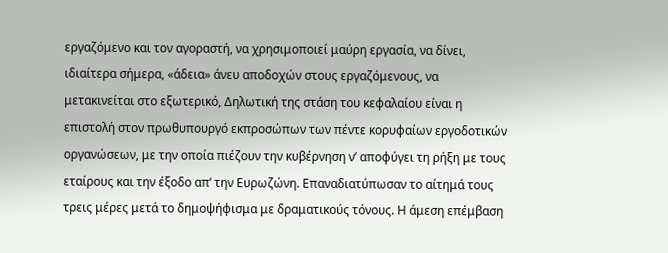εργαζόμενο και τον αγοραστή, να χρησιμοποιεί μαύρη εργασία, να δίνει, ιδιαίτερα σήμερα, «άδεια» άνευ αποδοχών στους εργαζόμενους, να μετακινείται στο εξωτερικό, Δηλωτική της στάση του κεφαλαίου είναι η επιστολή στον πρωθυπουργό εκπροσώπων των πέντε κορυφαίων εργοδοτικών οργανώσεων, με την οποία πιέζουν την κυβέρνηση ν’ αποφύγει τη ρήξη με τους εταίρους και την έξοδο απ’ την Ευρωζώνη. Επαναδιατύπωσαν το αίτημά τους τρεις μέρες μετά το δημοψήφισμα με δραματικούς τόνους. Η άμεση επέμβαση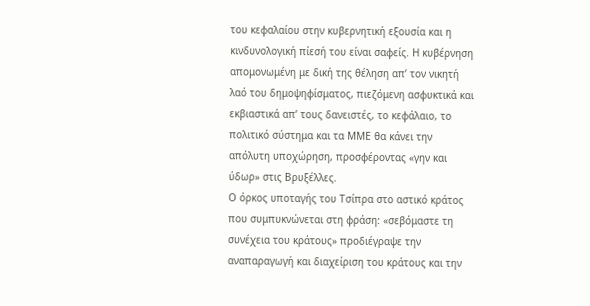του κεφαλαίου στην κυβερνητική εξουσία και η κινδυνολογική πίεσή του είναι σαφείς. Η κυβέρνηση απομονωμένη με δική της θέληση απ’ τον νικητή λαό του δημοψηφίσματος, πιεζόμενη ασφυκτικά και εκβιαστικά απ’ τους δανειστές, το κεφάλαιο, το πολιτικό σύστημα και τα ΜΜΕ θα κάνει την απόλυτη υποχώρηση, προσφέροντας «γην και ύδωρ» στις Βρυξέλλες.
Ο όρκος υποταγής του Τσίπρα στο αστικό κράτος που συμπυκνώνεται στη φράση: «σεβόμαστε τη συνέχεια του κράτους» προδιέγραψε την αναπαραγωγή και διαχείριση του κράτους και την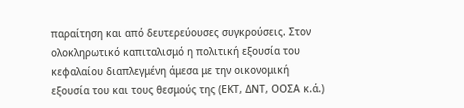παραίτηση και από δευτερεύουσες συγκρούσεις. Στον ολοκληρωτικό καπιταλισμό η πολιτική εξουσία του κεφαλαίου διαπλεγμένη άμεσα με την οικονομική εξουσία του και τους θεσμούς της (ΕΚΤ, ΔΝΤ, ΟΟΣΑ κ.ά.)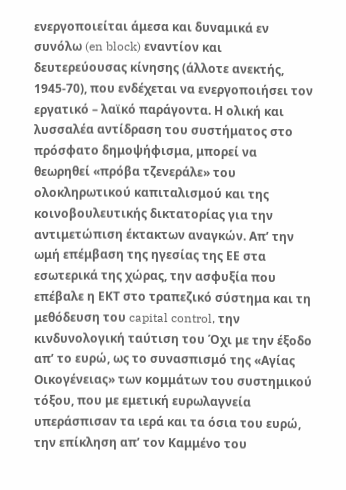ενεργοποιείται άμεσα και δυναμικά εν συνόλω (en block) εναντίον και δευτερεύουσας κίνησης (άλλοτε ανεκτής, 1945-70), που ενδέχεται να ενεργοποιήσει τον εργατικό – λαϊκό παράγοντα. Η ολική και λυσσαλέα αντίδραση του συστήματος στο πρόσφατο δημοψήφισμα, μπορεί να θεωρηθεί «πρόβα τζενεράλε» του ολοκληρωτικού καπιταλισμού και της κοινοβουλευτικής δικτατορίας για την αντιμετώπιση έκτακτων αναγκών. Απ’ την ωμή επέμβαση της ηγεσίας της ΕΕ στα εσωτερικά της χώρας, την ασφυξία που επέβαλε η ΕΚΤ στο τραπεζικό σύστημα και τη μεθόδευση του capital control, την κινδυνολογική ταύτιση του Όχι με την έξοδο απ’ το ευρώ, ως το συνασπισμό της «Αγίας Οικογένειας» των κομμάτων του συστημικού τόξου, που με εμετική ευρωλαγνεία υπεράσπισαν τα ιερά και τα όσια του ευρώ, την επίκληση απ’ τον Καμμένο του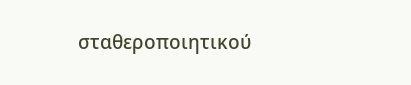σταθεροποιητικού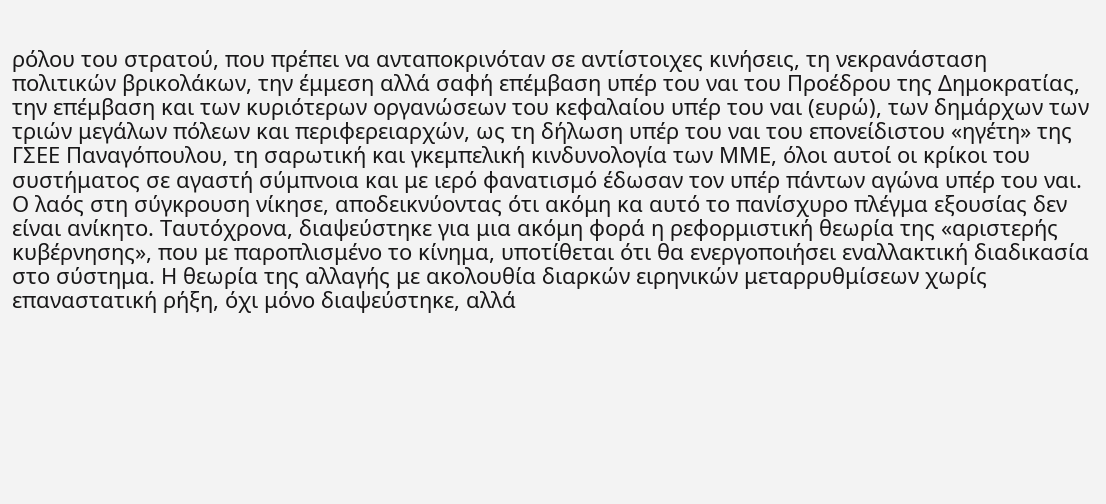ρόλου του στρατού, που πρέπει να ανταποκρινόταν σε αντίστοιχες κινήσεις, τη νεκρανάσταση πολιτικών βρικολάκων, την έμμεση αλλά σαφή επέμβαση υπέρ του ναι του Προέδρου της Δημοκρατίας, την επέμβαση και των κυριότερων οργανώσεων του κεφαλαίου υπέρ του ναι (ευρώ), των δημάρχων των τριών μεγάλων πόλεων και περιφερειαρχών, ως τη δήλωση υπέρ του ναι του επονείδιστου «ηγέτη» της ΓΣΕΕ Παναγόπουλου, τη σαρωτική και γκεμπελική κινδυνολογία των ΜΜΕ, όλοι αυτοί οι κρίκοι του συστήματος σε αγαστή σύμπνοια και με ιερό φανατισμό έδωσαν τον υπέρ πάντων αγώνα υπέρ του ναι. Ο λαός στη σύγκρουση νίκησε, αποδεικνύοντας ότι ακόμη κα αυτό το πανίσχυρο πλέγμα εξουσίας δεν είναι ανίκητο. Ταυτόχρονα, διαψεύστηκε για μια ακόμη φορά η ρεφορμιστική θεωρία της «αριστερής κυβέρνησης», που με παροπλισμένο το κίνημα, υποτίθεται ότι θα ενεργοποιήσει εναλλακτική διαδικασία στο σύστημα. Η θεωρία της αλλαγής με ακολουθία διαρκών ειρηνικών μεταρρυθμίσεων χωρίς επαναστατική ρήξη, όχι μόνο διαψεύστηκε, αλλά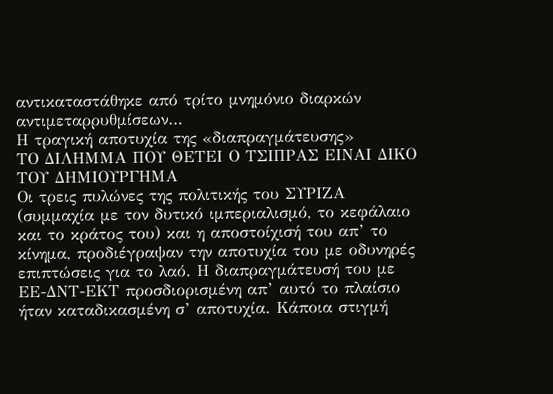αντικαταστάθηκε από τρίτο μνημόνιο διαρκών αντιμεταρρυθμίσεων…
Η τραγική αποτυχία της «διαπραγμάτευσης»
ΤΟ ΔΙΛΗΜΜΑ ΠΟΥ ΘΕΤΕΙ Ο ΤΣΙΠΡΑΣ ΕΙΝΑΙ ΔΙΚΟ ΤΟΥ ΔΗΜΙΟΥΡΓΗΜΑ
Οι τρεις πυλώνες της πολιτικής του ΣΥΡΙΖΑ (συμμαχία με τον δυτικό ιμπεριαλισμό, το κεφάλαιο και το κράτος του) και η αποστοίχισή του απ’ το κίνημα, προδιέγραψαν την αποτυχία του με οδυνηρές επιπτώσεις για το λαό. Η διαπραγμάτευσή του με ΕΕ-ΔΝΤ-ΕΚΤ προσδιορισμένη απ’ αυτό το πλαίσιο ήταν καταδικασμένη σ’ αποτυχία. Κάποια στιγμή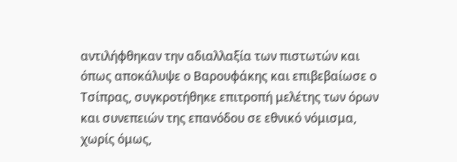αντιλήφθηκαν την αδιαλλαξία των πιστωτών και όπως αποκάλυψε ο Βαρουφάκης και επιβεβαίωσε ο Τσίπρας, συγκροτήθηκε επιτροπή μελέτης των όρων και συνεπειών της επανόδου σε εθνικό νόμισμα, χωρίς όμως,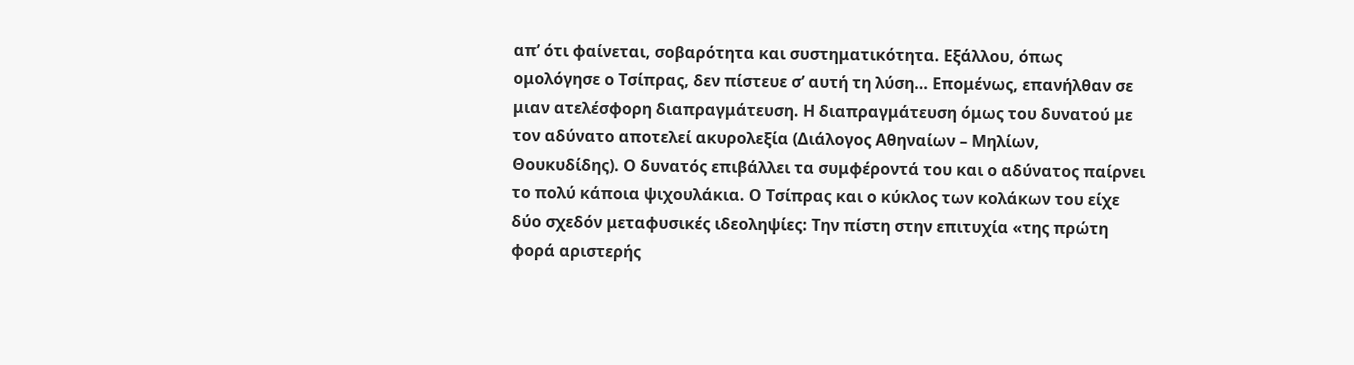απ’ ότι φαίνεται, σοβαρότητα και συστηματικότητα. Εξάλλου, όπως ομολόγησε ο Τσίπρας, δεν πίστευε σ’ αυτή τη λύση… Επομένως, επανήλθαν σε μιαν ατελέσφορη διαπραγμάτευση. Η διαπραγμάτευση όμως του δυνατού με τον αδύνατο αποτελεί ακυρολεξία (Διάλογος Αθηναίων – Μηλίων, Θουκυδίδης). Ο δυνατός επιβάλλει τα συμφέροντά του και ο αδύνατος παίρνει το πολύ κάποια ψιχουλάκια. Ο Τσίπρας και ο κύκλος των κολάκων του είχε δύο σχεδόν μεταφυσικές ιδεοληψίες: Την πίστη στην επιτυχία «της πρώτη φορά αριστερής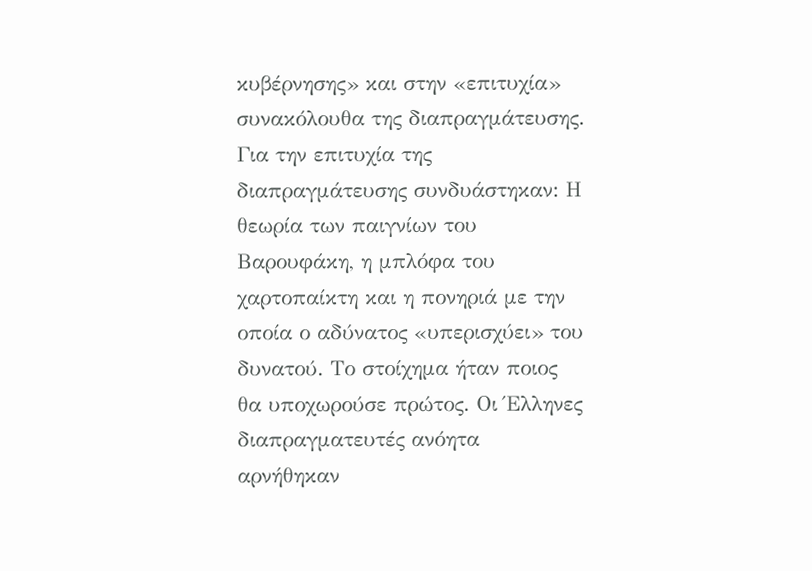κυβέρνησης» και στην «επιτυχία» συνακόλουθα της διαπραγμάτευσης. Για την επιτυχία της διαπραγμάτευσης συνδυάστηκαν: Η θεωρία των παιγνίων του Βαρουφάκη, η μπλόφα του χαρτοπαίκτη και η πονηριά με την οποία ο αδύνατος «υπερισχύει» του δυνατού. Το στοίχημα ήταν ποιος θα υποχωρούσε πρώτος. Οι Έλληνες διαπραγματευτές ανόητα αρνήθηκαν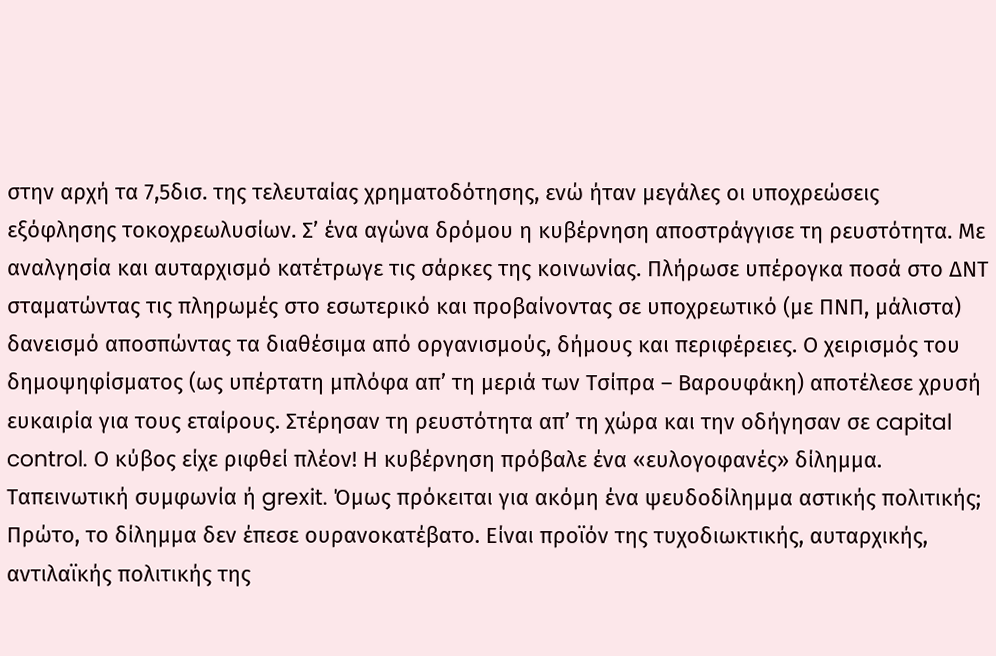στην αρχή τα 7,5δισ. της τελευταίας χρηματοδότησης, ενώ ήταν μεγάλες οι υποχρεώσεις εξόφλησης τοκοχρεωλυσίων. Σ’ ένα αγώνα δρόμου η κυβέρνηση αποστράγγισε τη ρευστότητα. Με αναλγησία και αυταρχισμό κατέτρωγε τις σάρκες της κοινωνίας. Πλήρωσε υπέρογκα ποσά στο ΔΝΤ σταματώντας τις πληρωμές στο εσωτερικό και προβαίνοντας σε υποχρεωτικό (με ΠΝΠ, μάλιστα) δανεισμό αποσπώντας τα διαθέσιμα από οργανισμούς, δήμους και περιφέρειες. Ο χειρισμός του δημοψηφίσματος (ως υπέρτατη μπλόφα απ’ τη μεριά των Τσίπρα – Βαρουφάκη) αποτέλεσε χρυσή ευκαιρία για τους εταίρους. Στέρησαν τη ρευστότητα απ’ τη χώρα και την οδήγησαν σε capital control. Ο κύβος είχε ριφθεί πλέον! Η κυβέρνηση πρόβαλε ένα «ευλογοφανές» δίλημμα. Ταπεινωτική συμφωνία ή grexit. Όμως πρόκειται για ακόμη ένα ψευδοδίλημμα αστικής πολιτικής; Πρώτο, το δίλημμα δεν έπεσε ουρανοκατέβατο. Είναι προϊόν της τυχοδιωκτικής, αυταρχικής, αντιλαϊκής πολιτικής της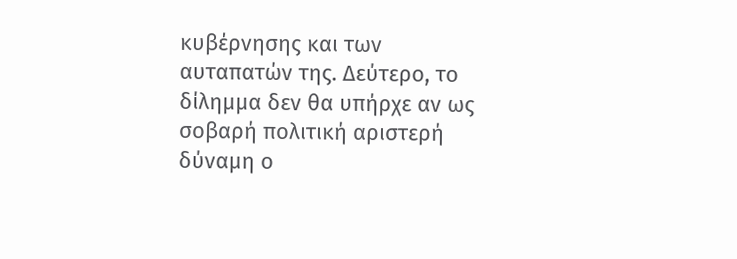κυβέρνησης και των αυταπατών της. Δεύτερο, το δίλημμα δεν θα υπήρχε αν ως σοβαρή πολιτική αριστερή δύναμη ο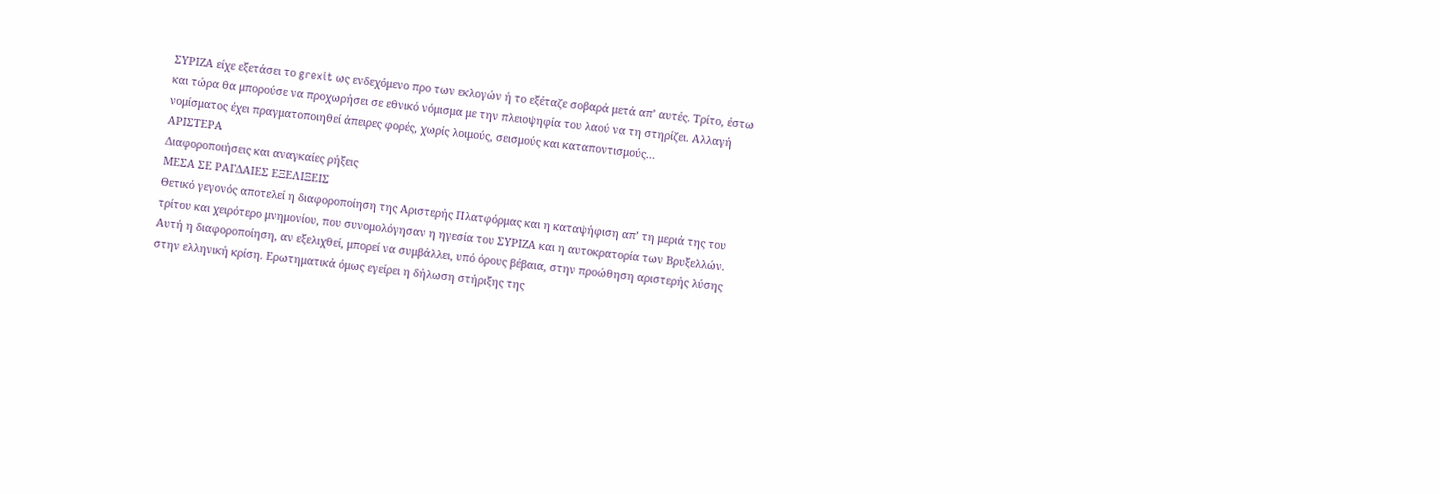ΣΥΡΙΖΑ είχε εξετάσει το grexit ως ενδεχόμενο προ των εκλογών ή το εξέταζε σοβαρά μετά απ’ αυτές. Τρίτο, έστω και τώρα θα μπορούσε να προχωρήσει σε εθνικό νόμισμα με την πλειοψηφία του λαού να τη στηρίζει. Αλλαγή νομίσματος έχει πραγματοποιηθεί άπειρες φορές, χωρίς λοιμούς, σεισμούς και καταποντισμούς…
ΑΡΙΣΤΕΡΑ
Διαφοροποιήσεις και αναγκαίες ρήξεις
ΜΕΣΑ ΣΕ ΡΑΓΔΑΙΕΣ ΕΞΕΛΙΞΕΙΣ
Θετικό γεγονός αποτελεί η διαφοροποίηση της Αριστερής Πλατφόρμας και η καταψήφιση απ’ τη μεριά της του τρίτου και χειρότερο μνημονίου, που συνομολόγησαν η ηγεσία του ΣΥΡΙΖΑ και η αυτοκρατορία των Βρυξελλών. Αυτή η διαφοροποίηση, αν εξελιχθεί, μπορεί να συμβάλλει, υπό όρους βέβαια, στην προώθηση αριστερής λύσης στην ελληνική κρίση. Ερωτηματικά όμως εγείρει η δήλωση στήριξης της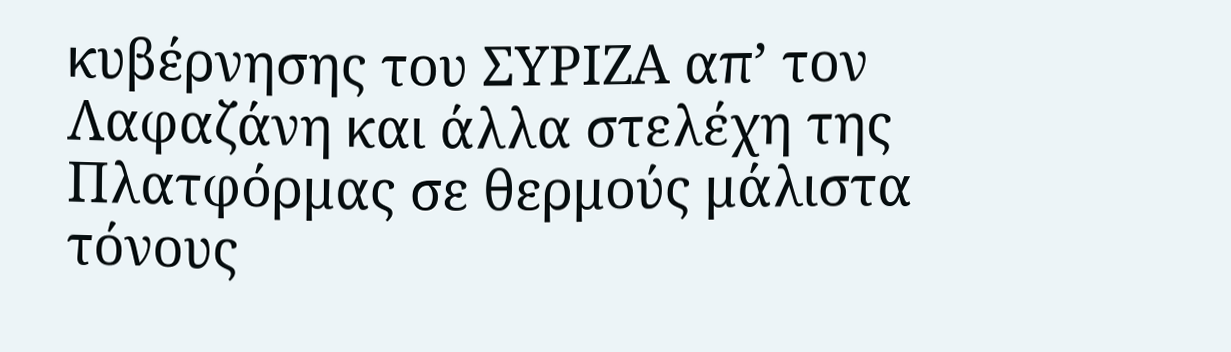κυβέρνησης του ΣΥΡΙΖΑ απ’ τον Λαφαζάνη και άλλα στελέχη της Πλατφόρμας σε θερμούς μάλιστα τόνους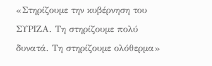«Στηρίζουμε την κυβέρνηση του ΣΥΡΙΖΑ. Τη στηρίζουμε πολύ δυνατά. Τη στηρίζουμε ολόθερμα»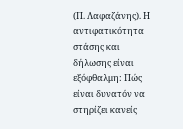(Π. Λαφαζάνης). Η αντιφατικότητα στάσης και δήλωσης είναι εξόφθαλμη: Πώς είναι δυνατόν να στηρίζει κανείς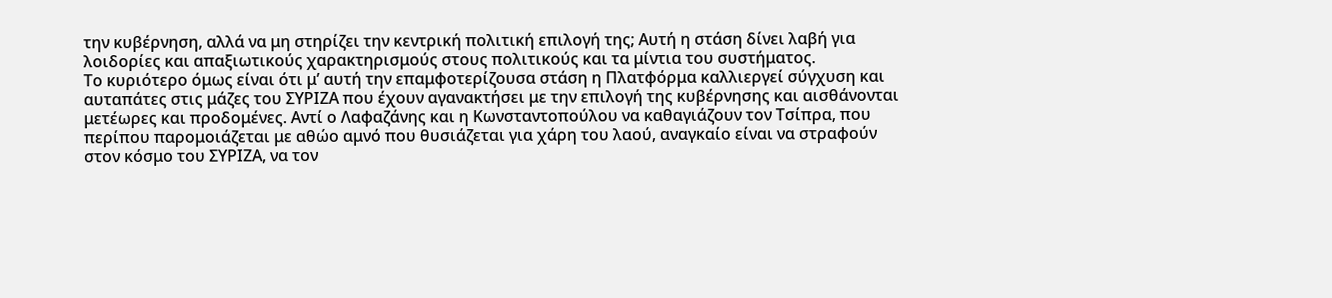την κυβέρνηση, αλλά να μη στηρίζει την κεντρική πολιτική επιλογή της; Αυτή η στάση δίνει λαβή για λοιδορίες και απαξιωτικούς χαρακτηρισμούς στους πολιτικούς και τα μίντια του συστήματος.
Το κυριότερο όμως είναι ότι μ’ αυτή την επαμφοτερίζουσα στάση η Πλατφόρμα καλλιεργεί σύγχυση και αυταπάτες στις μάζες του ΣΥΡΙΖΑ που έχουν αγανακτήσει με την επιλογή της κυβέρνησης και αισθάνονται μετέωρες και προδομένες. Αντί ο Λαφαζάνης και η Κωνσταντοπούλου να καθαγιάζουν τον Τσίπρα, που περίπου παρομοιάζεται με αθώο αμνό που θυσιάζεται για χάρη του λαού, αναγκαίο είναι να στραφούν στον κόσμο του ΣΥΡΙΖΑ, να τον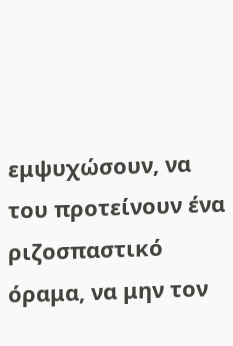εμψυχώσουν, να του προτείνουν ένα ριζοσπαστικό όραμα, να μην τον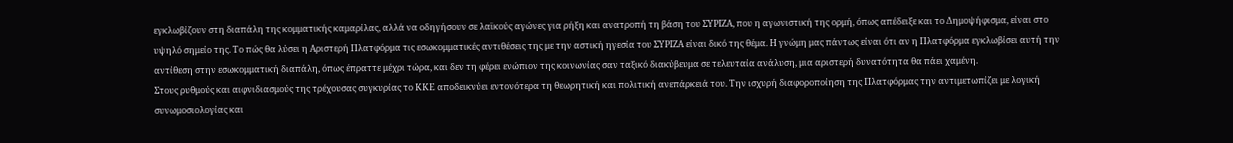εγκλωβίζουν στη διαπάλη της κομματικής καμαρίλας, αλλά να οδηγήσουν σε λαϊκούς αγώνες για ρήξη και ανατροπή τη βάση του ΣΥΡΙΖΑ, που η αγωνιστική της ορμή, όπως απέδειξε και το Δημοψήφισμα, είναι στο υψηλό σημείο της. Το πώς θα λύσει η Αριστερή Πλατφόρμα τις εσωκομματικές αντιθέσεις της με την αστική ηγεσία του ΣΥΡΙΖΑ είναι δικό της θέμα. Η γνώμη μας πάντως είναι ότι αν η Πλατφόρμα εγκλωβίσει αυτή την αντίθεση στην εσωκομματική διαπάλη, όπως έπραττε μέχρι τώρα, και δεν τη φέρει ενώπιον της κοινωνίας σαν ταξικό διακύβευμα σε τελευταία ανάλυση, μια αριστερή δυνατότητα θα πάει χαμένη.
Στους ρυθμούς και αιφνιδιασμούς της τρέχουσας συγκυρίας το ΚΚΕ αποδεικνύει εντονότερα τη θεωρητική και πολιτική ανεπάρκειά του. Την ισχυρή διαφοροποίηση της Πλατφόρμας την αντιμετωπίζει με λογική συνωμοσιολογίας και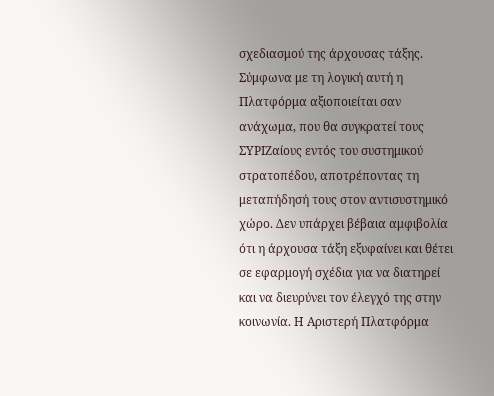σχεδιασμού της άρχουσας τάξης. Σύμφωνα με τη λογική αυτή η Πλατφόρμα αξιοποιείται σαν ανάχωμα, που θα συγκρατεί τους ΣΥΡΙΖαίους εντός του συστημικού στρατοπέδου, αποτρέποντας τη μεταπήδησή τους στον αντισυστημικό χώρο. Δεν υπάρχει βέβαια αμφιβολία ότι η άρχουσα τάξη εξυφαίνει και θέτει σε εφαρμογή σχέδια για να διατηρεί και να διευρύνει τον έλεγχό της στην κοινωνία. Η Αριστερή Πλατφόρμα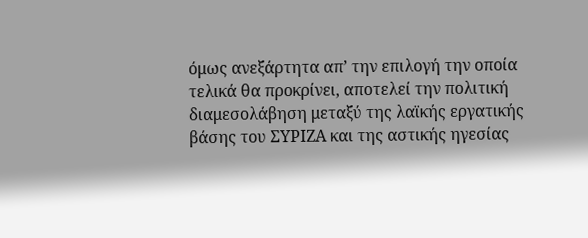όμως ανεξάρτητα απ’ την επιλογή την οποία τελικά θα προκρίνει, αποτελεί την πολιτική διαμεσολάβηση μεταξύ της λαϊκής εργατικής βάσης του ΣΥΡΙΖΑ και της αστικής ηγεσίας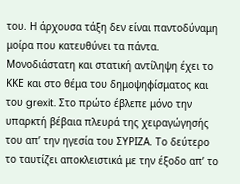του. Η άρχουσα τάξη δεν είναι παντοδύναμη μοίρα που κατευθύνει τα πάντα.
Μονοδιάστατη και στατική αντίληψη έχει το ΚΚΕ και στο θέμα του δημοψηφίσματος και του grexit. Στο πρώτο έβλεπε μόνο την υπαρκτή βέβαια πλευρά της χειραγώγησής του απ’ την ηγεσία του ΣΥΡΙΖΑ. Το δεύτερο το ταυτίζει αποκλειστικά με την έξοδο απ’ το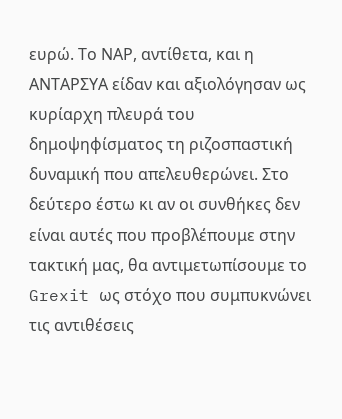ευρώ. Το ΝΑΡ, αντίθετα, και η ΑΝΤΑΡΣΥΑ είδαν και αξιολόγησαν ως κυρίαρχη πλευρά του δημοψηφίσματος τη ριζοσπαστική δυναμική που απελευθερώνει. Στο δεύτερο έστω κι αν οι συνθήκες δεν είναι αυτές που προβλέπουμε στην τακτική μας, θα αντιμετωπίσουμε το Grexit ως στόχο που συμπυκνώνει τις αντιθέσεις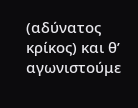(αδύνατος κρίκος) και θ’ αγωνιστούμε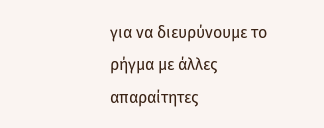για να διευρύνουμε το ρήγμα με άλλες απαραίτητες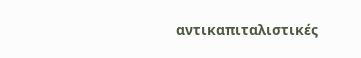αντικαπιταλιστικές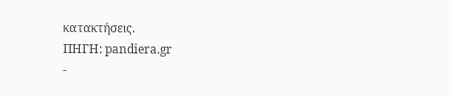κατακτήσεις.
ΠΗΓΗ: pandiera.gr
-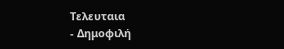Τελευταια
- Δημοφιλή